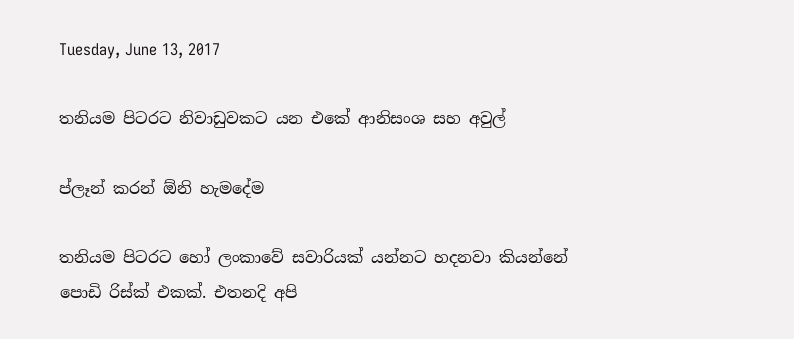Tuesday, June 13, 2017

තනියම පිටරට නිවාඩුවකට යන එකේ ආනිසංශ සහ අවුල්

ප්ලෑන් කරන් ඕනි හැමදේම

තනියම පිටරට හෝ ලංකාවේ සවාරියක් යන්නට හදනවා කියන්නේ පොඩි රිස්ක් එකක්. එතනදි අපි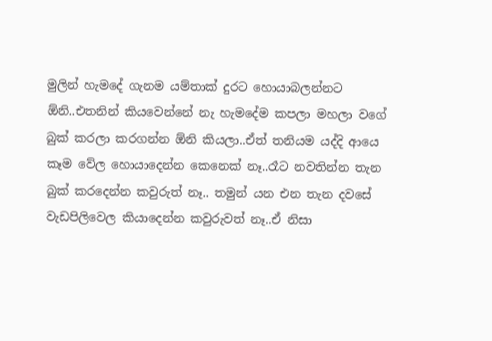මුලින් හැමදේ ගැනම යම්තාක් දුරට හොයාබලන්නට ඕනි..එතනින් කියවෙන්නේ නැ හැමදේම කපලා මහලා වගේ බුක් කරලා කරගන්න ඕනි කියලා..ඒත් තනියම යද්දි ආයෙ කෑම වේල හොයාදෙන්න කෙනෙක් නෑ..රෑට නවතින්න තැන බුක් කරදෙන්න කවුරුත් නෑ.. තමුන් යන එන තැන දවසේ වැඩපිලිවෙල කියාදෙන්න කවුරුවත් නෑ..ඒ නිසා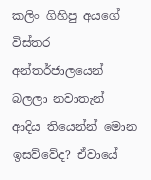කලිං ගිහිපු අයගේ විස්තර අන්තර්ජාලයෙන් බලලා නවාතැන් ආදිය තියෙන්න් මොන ඉසව්වේද? ඒවායේ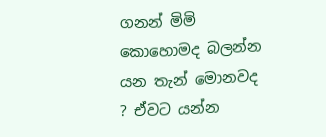ගනන් මිමි කොහොමද බලන්න යන තැන් මොනවද ? ඒවට යන්න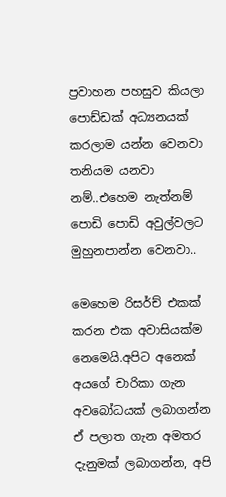ප්‍රවාහන පහසුව කියලා පොඩ්ඩක් අධ්‍යනයක් කරලාම යන්න වෙනවා තනියම යනවා නම්..එහෙම නැත්නම් පොඩි පොඩි අවුල්වලට මුහුනපාන්න වෙනවා..

මෙහෙම රිසර්ච් එකක් කරන එක අවාසියක්ම නෙමෙයි.අපිට අනෙක් අයගේ චාරිකා ගැන අවබෝධයක් ලබාගන්න ඒ පලාත ගැන අමතර දැනුමක් ලබාගන්න, අපි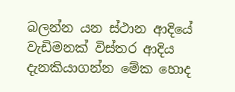බලන්න යන ස්ථාන ආදියේ වැඩිමනක් විස්තර ආදිය දැනකියාගන්න මේක හොද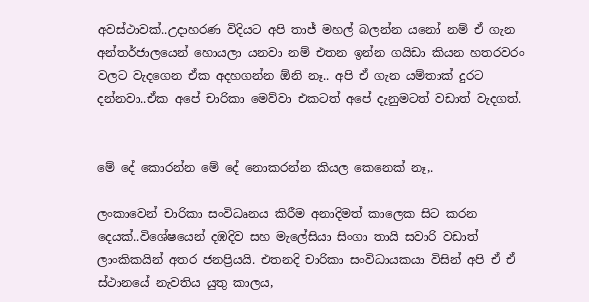අවස්ථාවක්..උදාහරණ විදියට අපි තාජ් මහල් බලන්න යනෝ නම් ඒ ගැන අන්තර්ජාලයෙන් හොයලා යනවා නම් එතන ඉන්න ගයිඩා කියන හතරවරං වලට වැදගෙන ඒක අදහගන්න ඕනි නෑ.. අපි ඒ ගැන යම්තාක් දුරට දන්නවා..ඒක අපේ චාරිකා මෙව්වා එකටත් අපේ දැනුමටත් වඩාත් වැදගත්.


මේ දේ කොරන්න මේ දේ නොකරන්න කියල කෙනෙක් නෑ,.

ලංකාවෙන් චාරිකා සංවිධෘනය කිරීම අනාදිමත් කාලෙක සිට කරන දෙයක්..විශේෂයෙන් දඹදිව සහ මැලේසියා සිංගා තායි සවාරි වඩාත් ලාංකිකයින් අතර ජනප්‍රියයි. එතනදි චාරිකා සංවිධායකයා විසින් අපි ඒ ඒ ස්ථානයේ නැවතිය යුතු කාලය,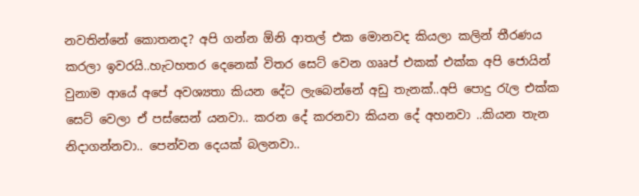නවතින්නේ කොතනද? අපි ගන්න ඕනි ආතල් එක මොනවද කියලා කලින් තීරණය කරලා ඉවරයි..හැටහතර දෙනෙක් විතර සෙට් වෙන ගෲප් එකක් එක්ක අපි ජොයින් වුනාම ආයේ අපේ අවශ්‍යතා කියන දේට ලැබෙන්නේ අඩු තැනක්..අපි පොදු රැල එක්ක සෙට් වෙලා ඒ පස්සෙන් යනවා.. කරන දේ කරනවා කියන දේ අහනවා ..කියන තැන නිදාගන්නවා.. පෙන්වන දෙයක් බලනවා..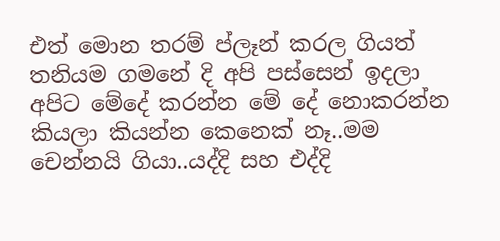එත් මොන තරම් ප්ලෑන් කරල ගියත් තනියම ගමනේ දි අපි පස්සෙන් ඉදලා අපිට මේදේ කරන්න මේ දේ නොකරන්න කියලා කියන්න කෙනෙක් නෑ..මම චෙන්නයි ගියා..යද්දි සහ එද්දි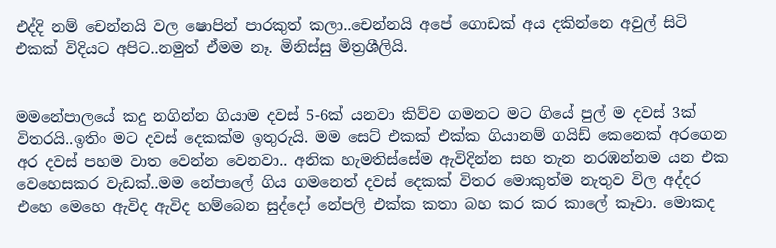එද්දි නම් චෙන්නයි වල ෂොපින් පාරකුත් කලා..චෙන්නයි අපේ ගොඩක් අය දකින්නෙ අවුල් සිටි එකක් විදියට අපිට..නමුත් ඒමම නෑ. මිනිස්සු මිත්‍රශීලියි.


මමනේපාලයේ කදු නගින්න ගියාම දවස් 5-6ක් යනවා කිව්ව ගමනට මට ගියේ පුල් ම දවස් 3ක් විතරයි..ඉතිං මට දවස් දෙකක්ම ඉතුරුයි. මම සෙට් එකක් එක්ක ගියානම් ගයිඩ් කෙනෙක් අරගෙන අර දවස් පහම වාත වෙන්න වෙනවා.. අනික හැමතිස්සේම ඇවිදින්න සහ තැන නරඹන්නම යන එක වෙහෙසකර වැඩක්..මම නේපාලේ ගිය ගමනෙත් දවස් දෙකක් විතර මොකුත්ම නැතුව විල අද්දර එහෙ මෙහෙ ඇවිද ඇවිද හම්බෙන සුද්දෝ නේපලි එක්ක කතා බහ කර කර කාලේ කෑවා. මොකද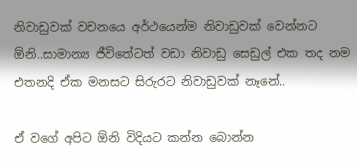නිවාඩුවක් වචනයෙ අර්ථයෙන්ම නිවාඩුවක් වෙන්නට ඕනි..සාමාන්‍ය ජීවිතේටත් වඩා නිවාඩු සෙඩුල් එක තද නම එතනදි ඒක මනසට සිරුරට නිවාඩුවක් නෑනේ..

ඒ වගේ අපිට ඕනි විදියට කන්න බොන්න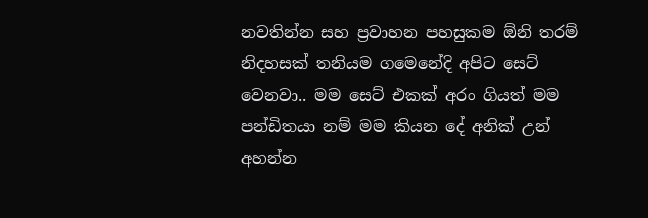නවතින්න සහ ප්‍රවාහන පහසුකම ඕනි තරම් නිදහසක් තනියම ගමෙනේදි අපිට සෙට් වෙනවා.. මම සෙට් එකක් අරං ගියත් මම පන්ඩිතයා නම් මම කියන දේ අනික් උන් අහන්න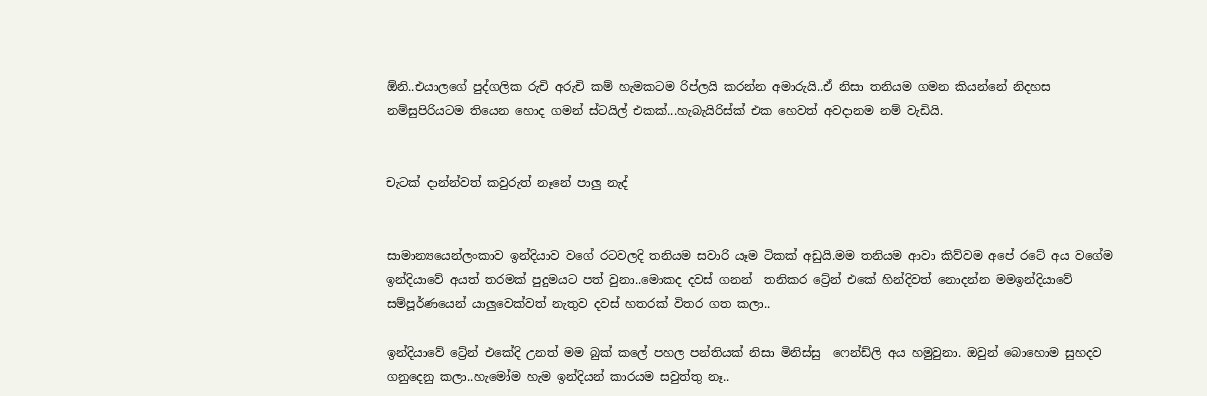ඕනි..එයාලගේ පුද්ගලික රුචි අරුචි කම් හැමකටම රිප්ලයි කරන්න අමාරුයි..ඒ නිසා තනියම ගමන කියන්නේ නිදහස නම්සුපිරියටම තියෙන හොද ගමන් ස්ටයිල් එකක්...හැබැයිරිස්ක් එක හෙවත් අවදානම නම් වැඩියි.


චැටක් දාන්න්වත් කවුරුත් නෑනේ පාලු නැද්


සාමාන්‍යයෙන්ලංකාව ඉන්දියාව වගේ රටවලදි තනියම සවාරි යෑම ටිකක් අඩුයි.මම තනියම ආවා කිව්වම අපේ රටේ අය වගේම ඉන්දියාවේ අයත් තරමක් පුදුමයට පත් වුනා..මොකද දවස් ගනන්  තනිකර ට්‍රේන් එකේ හින්දිවත් නොදන්න මමඉන්දියාවේ සම්පූර්ණයෙන් යාලුවෙක්වත් නැතුව දවස් හතරක් විතර ගත කලා..

ඉන්දියාවේ ට්‍රේන් එකේදි උනත් මම බුක් කලේ පහල පන්තියක් නිසා මිනිස්සු  ෆෙන්ඩ්ලි අය හමුවුනා. ඔවුන් බොහොම සුහදව ගනුදෙනු කලා..හැමෝම හැම ඉන්දියන් කාරයම සවුත්තු නෑ..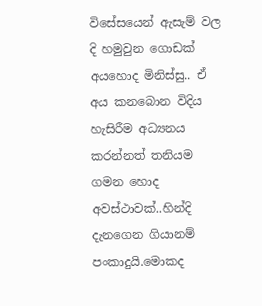විසේසයෙන් ඇසැම් වල දි හමුවුන ගොඩක් අයහොද මිනිස්සු.. ඒ අය කනබොන විදිය හැසිරීම අධ්‍යනය කරන්නත් තනියම ගමන හොද අවස්ථාවක්..හින්දි දැනගෙන ගියානම් පංකාදුයි.මොකද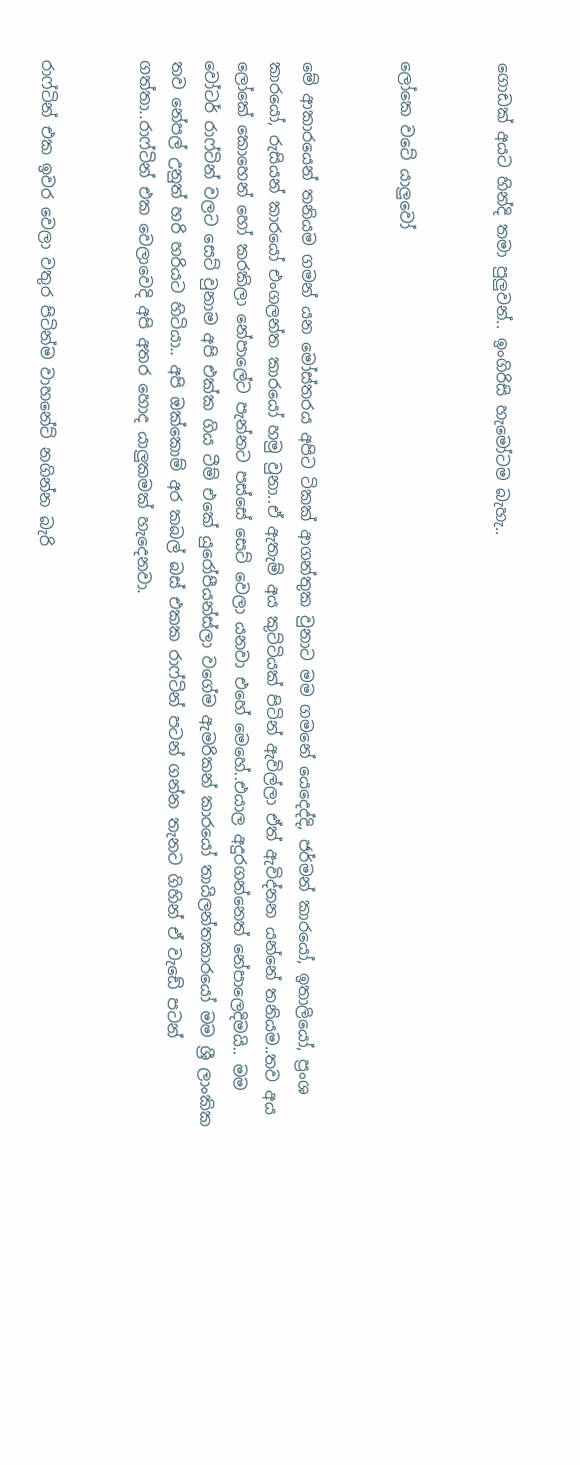ගොඩක් අයට හින්දි තමා පුලුවන්.. ඉංගිරිසි හැමෝටම බැහැ..


ලෝකෙ වටේ යාලුවෝ


මේ ආකාරයෙන් තනියම ගමන් යන මෝස්තරය අපිට ටිකක් ආගන්තුක වුනාට මම ගමනේ යෙදෙද්දි, ජර්මන් කාරයෝ, ඉතාලියෝ, ප්‍රංශ කාරයෝ, රුසියන් කාරයෝ එංගලන්ත කාරයෝ හමු වුනා..ඒ ඇතැම් අය කුට්ටියක් පිටින් ඇවිල්ලා ඒත් ඇවිද්නන යන්නේ තනියම..තව අය ලෝකේ කොහෙන් හෝ කරකිලා නේපාලේට පැන්නට පස්සේ සෙට් වෙලා යනවා එහේ මෙහේ..එයාල අදුරගන්නෙත් නේපාලෙදිමයි.. මම වෝටර් රාෆ්ටින් වලට සෙට් වුනාම අපි එක්ක ගිය ටීම් එකේ යුරෝපීයන්ස්ලා වගේම ඇමරිකන් කාරයෝ තායිලන්තකාරයෝ මම ශ්‍රී ලාංකික තව නේපල් උනුත් හරි හරියට හිටියා.. අපි ඔක්කොම් අර කබල් බස් එකක රාෆ්ටින් පටන් ගන්න තැනට ගිහින් ඒ වැඩේ පටන් ගත්තා..රාෆ්ටින් එක වෙලාවෙදි අපි අතර හොද යාලුකමක් හැදෙනවා.


රාෆ්ටින් එක ඉවර වෙලා වතුර පිටින්ම වාහනේට් නගින්න බැරි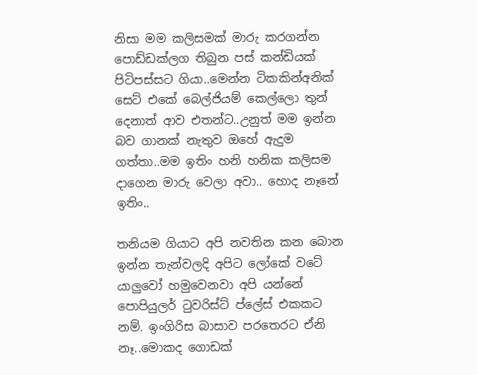නිසා මම කලිසමක් මාරු කරගන්න පොඩ්ඩක්ලග තිබුන පස් කන්ඩියක් පිටිපස්සට ගියා..මෙන්න ටිකකින්අනික් සෙට් එකේ බෙල්ජියම් කෙල්ලො තුන් දෙනාත් ආව එතන්ට..උනුත් මම ඉන්න බව ගානක් නැතුව ඔහේ ඇදුම ගත්තා..මම ඉතිං හනි හනික කලිසම දාගෙන මාරු වෙලා අවා.. හොද නෑනේ ඉතිං..

තනියම ගියාට අපි නවතින කන බොන ඉන්න තැන්වලදි අපිට ලෝකේ වටේ යාලුවෝ හමුවෙනවා අපි යන්නේ පොපියුලර් ටුවරිස්ට් ප්ලේස් එකකට නම්. ඉංගිරිස බාසාව පරතෙරට ඒනි නෑ..මොකද ගොඩක්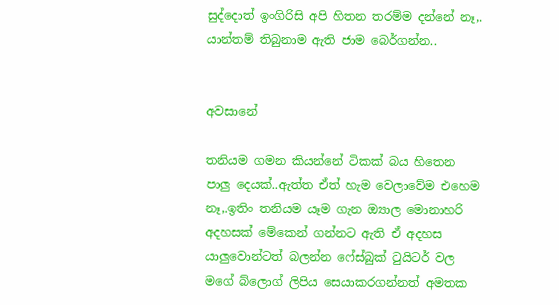සුද්දොත් ඉංගිරිසි අපි හිතන තරම්ම දන්නේ නෑ,. යාන්තම් තිබුනාම ඇති ජාම බෙර්ගන්න..


අවසානේ

තනියම ගමන කියන්නේ ටිකක් බය හිතෙන පාලු දෙයක්..ඇත්ත ඒත් හැම වෙලාවේම එහෙම නෑ,.ඉතිං තනියම යෑම ගැන ඔ්‍යාල මොනාහරි අදහසක් මේකෙන් ගන්නට ඇති ඒ අදහස යාලුවොන්ටත් බලන්න ෆේස්බුක් ටුයිටර් වල මගේ බ්ලොග් ලිපිය සෙයාකරගන්නත් අමතක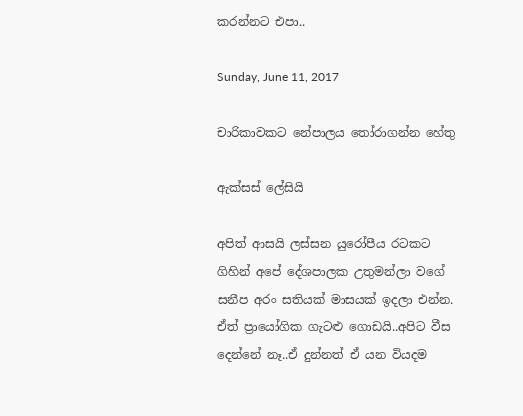කරන්නට එපා..

Sunday, June 11, 2017

චාරිකාවකට නේපාලය තෝරාගන්න හේතු

ඇක්සස් ලේසියි

අපිත් ආසයි ලස්සන යුරෝපීය රටකට ගිහින් අපේ දේශපාලක උතුමන්ලා වගේ සනීප අරං සතියක් මාසයක් ඉදලා එන්න. ඒත් ප්‍රායෝගික ගැටළු ගොඩයි..අපිට වීස දෙන්නේ නෑ..ඒ දුන්නත් ඒ යන වියදම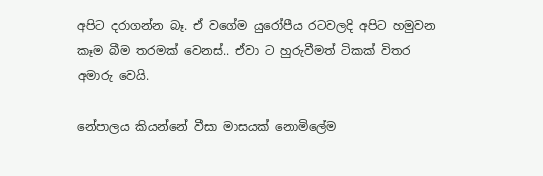අපිට දරාගන්න බෑ. ඒ වගේම යුරෝපීය රටවලදි අපිට හමුවන කෑම බීම තරමක් වෙනස්.. ඒවා ට හුරුවීමත් ටිකක් විතර අමාරු වෙයි.

නේපාලය කියන්නේ වීසා මාසයක් නොමිලේම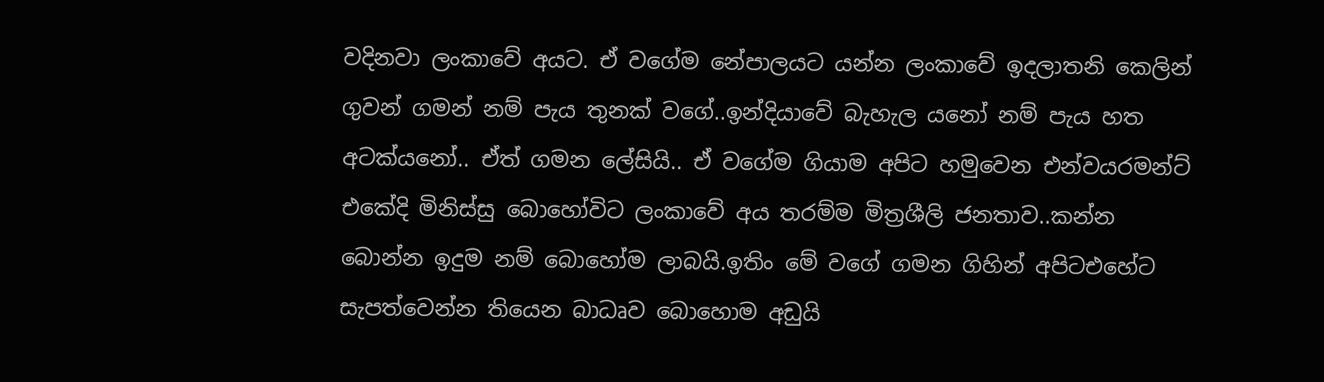වදිනවා ලංකාවේ අයට. ඒ වගේම නේපාලයට යන්න ලංකාවේ ඉදලාතනි කෙලින් ගුවන් ගමන් නම් පැය තුනක් වගේ..ඉන්දියාවේ බැහැල යනෝ නම් පැය හත අටක්යනෝ.. ඒත් ගමන ලේසියි.. ඒ වගේම ගියාම අපිට හමුවෙන එන්වයරමන්ට් එකේදි මිනිස්සු බොහෝවිට ලංකාවේ අය තරම්ම මිත්‍රශීලි ජනතාව..කන්න බොන්න ඉදුම නම් බොහෝම ලාබයි.ඉතිං මේ වගේ ගමන ගිහින් අපිටඑහේට සැපත්වෙන්න තියෙන බාධෘව බොහොම අඩුයි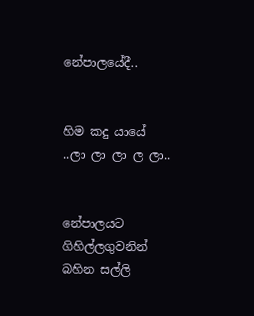නේපාලයේදී..


හිම කදු යායේ ..ලා ලා ලා ල ලා..


නේපාලයට ගිහිල්ලගුවනින් බහින සල්ලි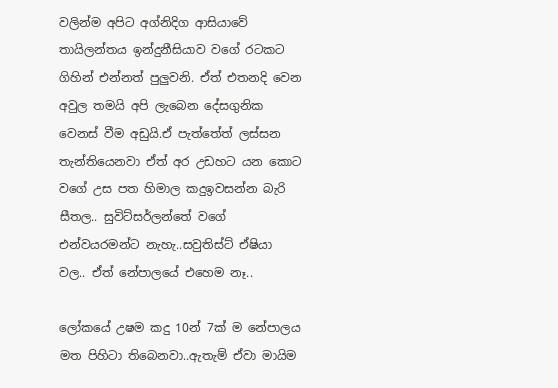වලින්ම අපිට අග්නිදිග ආසියාවේ තායිලන්තය ඉන්දුනීසියාව වගේ රටකට ගිහින් එන්නත් පුලුවනි. ඒත් එතනදි වෙන අවුල තමයි අපි ලැබෙන දේසගුනික වෙනස් වීම අඩුයි.ඒ පැත්තේත් ලස්සන තැන්තියෙනවා ඒත් අර උඩහට යන කොට වගේ උස පත හිමාල කදුඉවසන්න බැරි සීතල.. සුවිට්සර්ලන්තේ වගේ එන්වයරමන්ට නැහැ..සවුතිස්ට් ඒෂියා වල.. ඒත් නේපාලයේ එහෙම නෑ..

ලෝකයේ උෂම කදු 10න් 7ක් ම නේපාලය මත පිහිටා තිබෙනවා..ඇතැම් ඒවා මායිම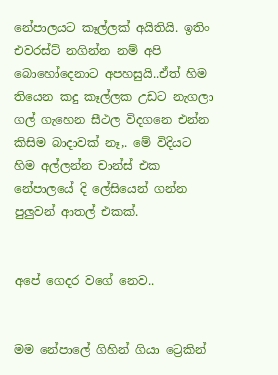නේපාලයට කෑල්ලක් අයිතියි. ඉතිං එවරස්ට් නගින්න නම් අපි බොහෝදෙනාට අපහසුයි..ඒත් හිම තියෙන කදු කෑල්ලක උඩට නැගලා ගල් ගැහෙන සීථල විදගනෙ එන්න කිසිම බාදාවක් නෑ,. මේ විදියට හිම අල්ලන්න චාන්ස් එක නේපාලයේ දි ලේසියෙන් ගන්න පුලුවන් ආතල් එකක්.


අපේ ගෙදර වගේ නෙව..


මම නේපාලේ ගිහින් ගියා ට්‍රෙකින්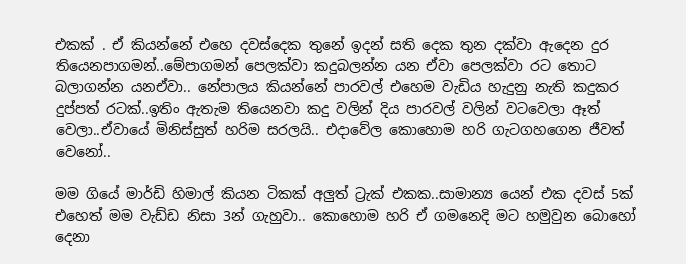එකක් . ඒ කියන්නේ එහෙ දවස්දෙක තුනේ ඉදන් සති දෙක තුන දක්වා ඇදෙන දුර තියෙනපාගමන්..මේපාගමන් පෙලක්වා කදුබලන්න යන ඒවා පෙලක්වා රට තොට බලාගන්න යනඒවා.. නේපාලය කියන්නේ පාරවල් එහෙම වැඩිය හැදුනු නැති කදුකර දුප්පත් රටක්..ඉතිං ඇතැම තියෙනවා කදු වලින් දිය පාරවල් වලින් වටවෙලා ඈත් වෙලා..ඒවායේ මිනිස්සුත් හරිම සරලයි.. එදාවේල කොහොම හරි ගැටගහගෙන ජීවත් වෙනෝ..

මම ගියේ මාර්ඩි හිමාල් කියන ටිකක් අලුත් ට්‍රැක් එකක..සාමාන්‍ය යෙන් එක දවස් 5ක් එහෙත් මම වැඩ්ඩ නිසා 3න් ගැහුවා.. කොහොම හරි ඒ ගමනෙදි මට හමුවුන බොහෝ දෙනා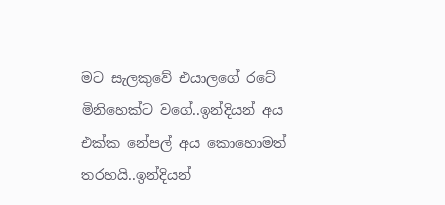මට සැලකුවේ එයාලගේ රටේ මිනිහෙක්ට වගේ..ඉන්දියන් අය එක්ක නේපල් අය කොහොමත් තරහයි..ඉන්දියන්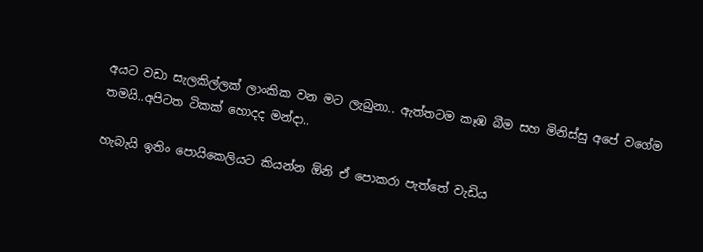අයට වඩා සැලකිල්ලක් ලාංකික වන මට ලැබුනා.. ඇත්තටම කෑඹ බීම සහ මිනිස්සු අපේ වගේම තමයි..අපිටත ටිකක් හොදද මන්දා..

හැබැයි ඉතිං පොයිකෙලියට කියන්න ඕනි ඒ පොකරා පැත්තේ වැඩිය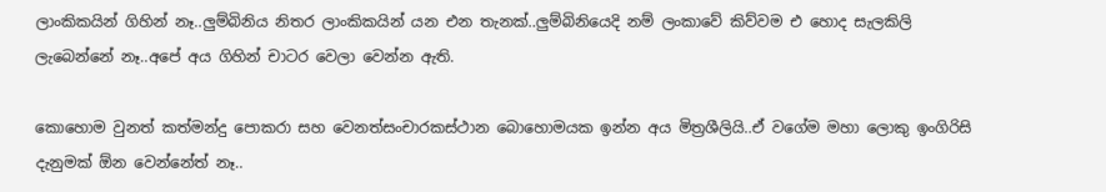ලාංකිකයින් ගිහින් නෑ..ලුම්බිනිය නිතර ලාංකිකයින් යන එන තැනක්..ලුම්බිනියෙදි නම් ලංකාවේ කිව්වම එ හොද සැලකිලි ලැබෙන්නේ නෑ..අපේ අය ගිහින් චාටර වෙලා වෙන්න ඇති.

කොහොම වුනත් කත්මන්දු පොකරා සහ වෙනත්සංචාරකස්ථාන බොහොමයක ඉන්න අය මිත්‍රශීලියි..ඒ වගේම මහා ලොකු ඉංගිරිසි දැනුමක් ඕන වෙන්නේත් නෑ..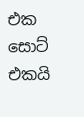එක සොට් එකයි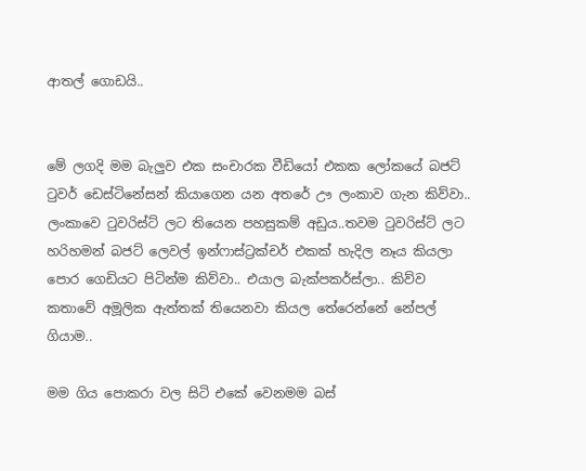ආතල් ගොඩයි..


මේ ලගදි මම බැලුව එක සංචාරක වීඩියෝ එකක ලෝකයේ බජට් ටුවර් ඩෙස්ටිනේසන් කියාගෙන යන අතරේ ඌ ලංකාව ගැන කිව්වා.. ලංකාවෙ ටුවරිස්ට් ලට තියෙන පහසුකම් අඩුය..තවම ටුවරිස්ට් ලට හරිහමන් බජට් ලෙවල් ඉන්ෆාස්ට්‍රක්චර් එකක් හැදිල නෑය කියලා පොර ගෙඩියට පිටින්ම කිව්වා.. එයාල බැක්පකර්ස්ලා.. කිව්ව කතාවේ අමූලික ඇත්තක් තියෙනවා කියල තේරෙන්නේ නේපල් ගියාම..

මම ගිය පොකරා වල සිටි එකේ වෙනමම බස්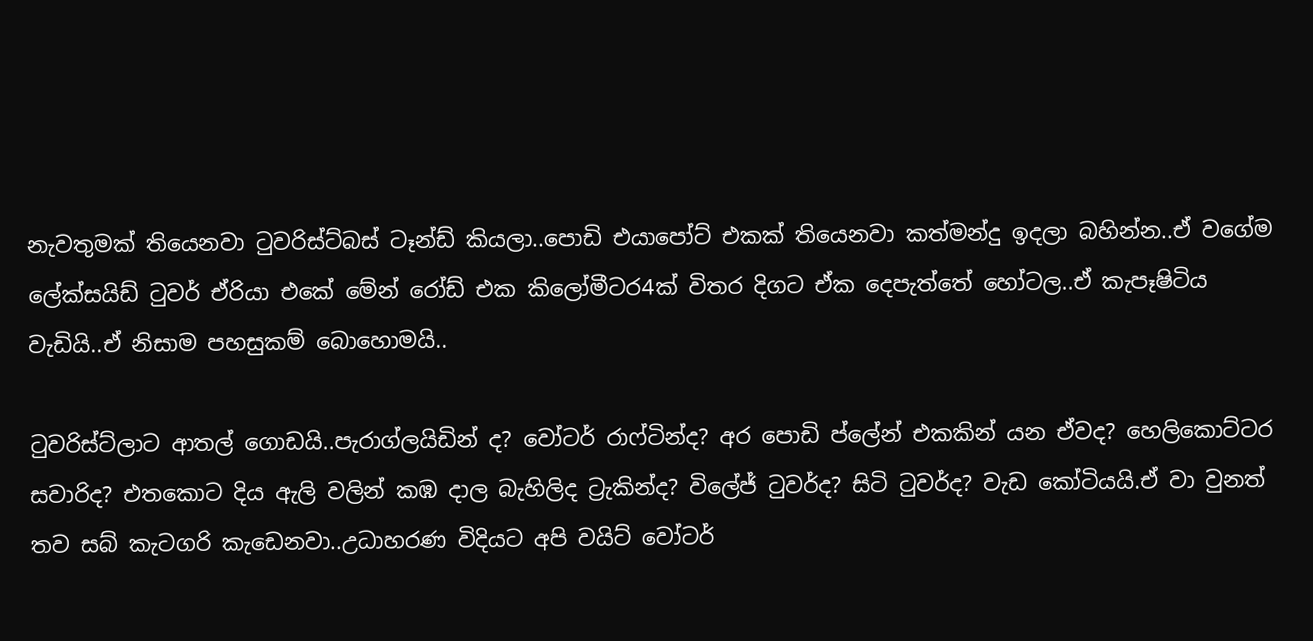නැවතුමක් තියෙනවා ටුවරිස්ට්බස් ටෑන්ඩ් කියලා..පොඩි එයාපෝට් එකක් තියෙනවා කත්මන්දු ඉදලා බහින්න..ඒ වගේම ලේක්සයිඩ් ටුවර් ඒරියා එකේ මේන් රෝඩ් එක කිලෝමීටර4ක් විතර දිගට ඒක දෙපැත්තේ හෝටල..ඒ කැපෑෂිටිය වැඩියි..ඒ නිසාම පහසුකම් බොහොමයි..

ටුවරිස්ට්ලාට ආතල් ගොඩයි..පැරාග්ලයිඩින් ද? වෝටර් රාෆ්ටින්ද? අර පොඩි ප්ලේන් එකකින් යන ඒවද? හෙලිකොට්ටර සවාරිද? එතකොට දිය ඇලි වලින් කඹ දාල බැහිලිද ට්‍රැකින්ද? විලේජ් ටුවර්ද? සිටි ටුවර්ද? වැඩ කෝටියයි.ඒ වා වුනත් තව සබ් කැටගරි කැඩෙනවා..උධාහරණ විදියට අපි වයිට් වෝටර්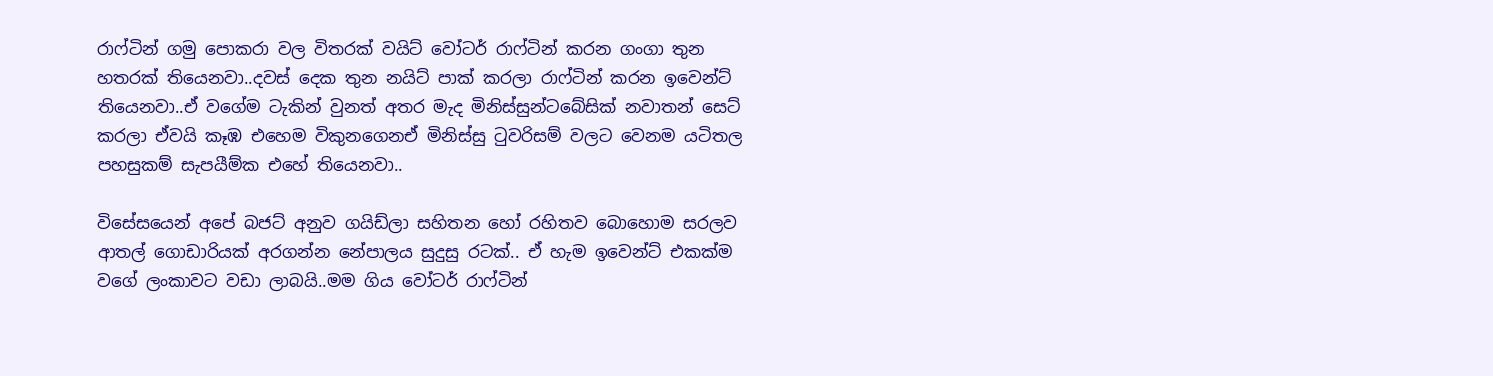රාෆ්ටින් ගමු පොකරා වල විතරක් වයිට් වෝටර් රාෆ්ටින් කරන ගංගා තුන හතරක් තියෙනවා..දවස් දෙක තුන නයිට් පාක් කරලා රාෆ්ටින් කරන ඉවෙන්ට් තියෙනවා..ඒ වගේම ටැකින් වුනත් අතර මැද මිනිස්සුන්ටබේසික් නවාතන් සෙට් කරලා ඒවයි කෑඹ එහෙම විකුනගෙනඒ මිනිස්සු ටුවරිසම් වලට වෙනම යටිතල පහසුකම් සැපයීම්ක එහේ තියෙනවා..

විසේසයෙන් අපේ බජට් අනුව ගයිඩ්ලා සහිතන හෝ රහිතව බොහොම සරලව ආතල් ගොඩාරියක් අරගන්න නේපාලය සුදුසු රටක්.. ඒ හැම ඉවෙන්ට් එකක්ම වගේ ලංකාවට වඩා ලාබයි..මම ගිය වෝටර් රාෆ්ටින්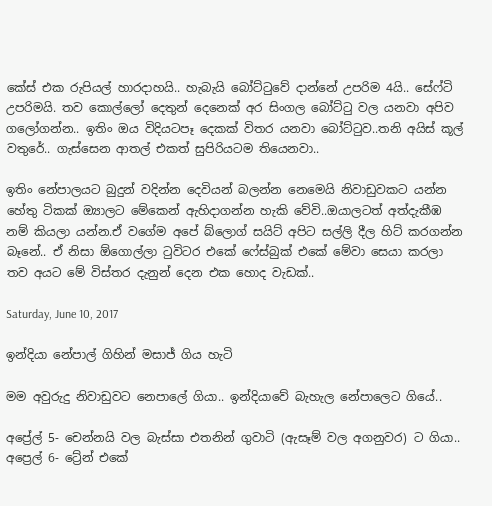කේස් එක රුපියල් හාරදාහයි.. හැබැයි බෝට්ටුවේ දාන්නේ උපරිම 4යි.. සේෆ්ටි උපරිමයි. තව කොල්ලෝ දෙතුන් දෙනෙක් අර සිංගල බෝට්ටු වල යනවා අපිව ගලෝගන්න.. ඉතිං ඔය විදියටපෑ දෙකක් විතර යනවා බෝට්ටුව..තනි අයිස් කූල් වතුරේ.. ගැස්සෙන ආතල් එකත් සුපිරියටම තියෙනවා..

ඉතිං නේපාලයට බුදුන් වදින්න දෙවියන් බලන්න නෙමෙයි නිවාඩුවකට යන්න හේතු ටිකක් ඔ්‍යාලට මේකෙන් ඇහිදාගන්න හැකි වේවි..ඔයාලටත් අත්දැකීඹ නම් කියලා යන්න.ඒ වගේම අපේ බ්ලොග් සයිට් අපිට සල්ලි දීල හිට් කරගන්න බෑනේ.. ඒ නිසා ඕගොල්ලා ටුවිටර එකේ ෆේස්බුක් එකේ මේවා සෙයා කරලා තව අයට මේ විස්තර දැනුන් දෙන එක හොද වැඩක්..

Saturday, June 10, 2017

ඉන්දියා නේපාල් ගිහින් මසාජ් ගිය හැටි

මම අවුරුදු නිවාඩුවට නෙපාලේ ගියා.. ඉන්දියාවේ බැහැල නේපාලෙට ගියේ..

අප්‍රේල් 5- චෙන්නයි වල බැස්සා එතනින් ගුවාටි (ඇසෑම් වල අගනුවර) ට ගියා..
අප්‍රෙල් 6- ට්‍රේන් එකේ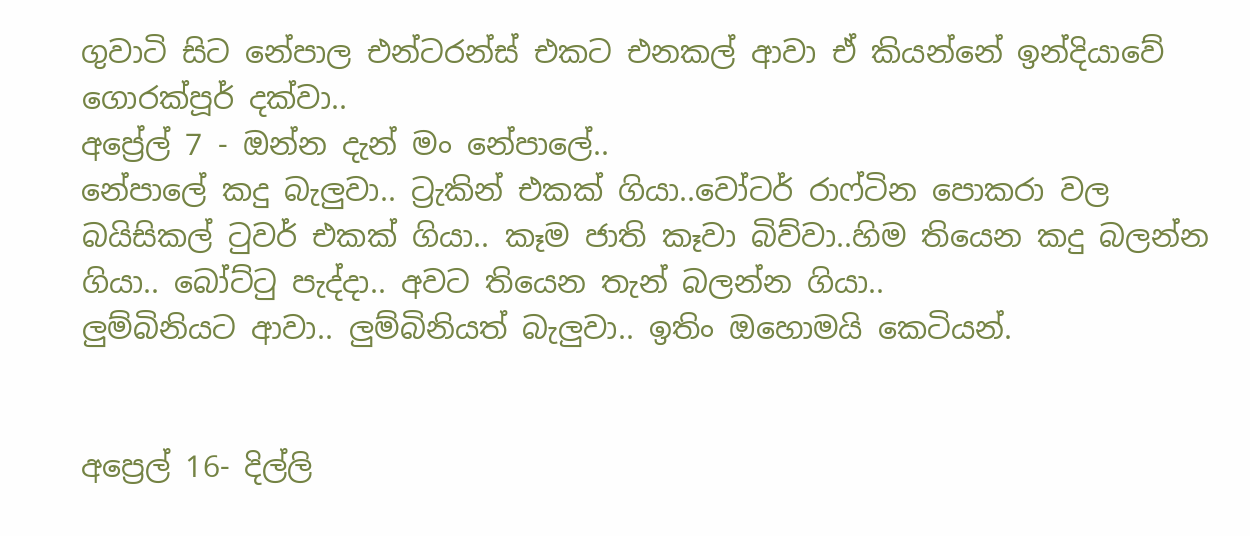ගුවාටි සිට නේපාල එන්ටරන්ස් එකට එනකල් ආවා ඒ කියන්නේ ඉන්දියාවේ ගොරක්පූර් දක්වා..
අප්‍රේල් 7 - ඔන්න දැන් මං නේපාලේ..
නේපාලේ කදු බැලුවා.. ට්‍රැකින් එකක් ගියා..වෝටර් රාෆ්ටින පොකරා වල බයිසිකල් ටුවර් එකක් ගියා.. කෑම ජාති කෑවා බිව්වා..හිම තියෙන කදු බලන්න ගියා.. බෝට්ටු පැද්දා.. අවට තියෙන තැන් බලන්න ගියා..
ලුම්බිනියට ආවා.. ලුම්බිනියත් බැලුවා.. ඉතිං ඔහොමයි කෙටියන්.


අප්‍රෙල් 16- දිල්ලි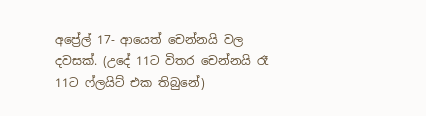අප්‍රේල් 17- ආයෙත් චෙන්නයි වල දවසක්. (උදේ 11ට විතර චෙන්නයි රෑ 11ට ෆ්ලයිට් එක තිබුනේ)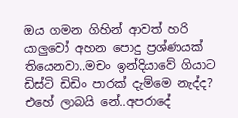ඔය ගමන ගිහින් ආවත් හරි යාලුවෝ අහන පොදු ප්‍රශ්ණයක් තියෙනවා..මචං ඉන්දියාවේ ගියාට ඩිස්ටි ඩිඩිං පාරක් දැම්මෙ නැද්ද? එහේ ලාබයි නේ..අපරාදේ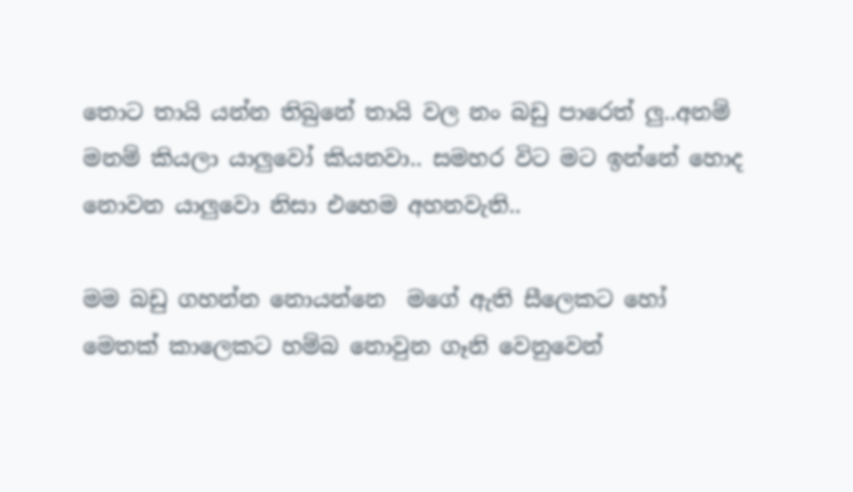තොට තායි යන්න තිබුනේ තායි වල නං බඩු පාරෙත් ලු..අනම් මනම් කියලා යාලුවෝ කියනවා.. සමහර විට මට ඉන්නේ හොද නොවන යාලුවො නිසා එහෙම අහනවැති..

මම බඩු ගහන්න නොයන්නෙ  මගේ ඇති සීලෙකට හෝ මෙතක් කාලෙකට හම්බ නොවුන ගෑනි වෙනුවෙන්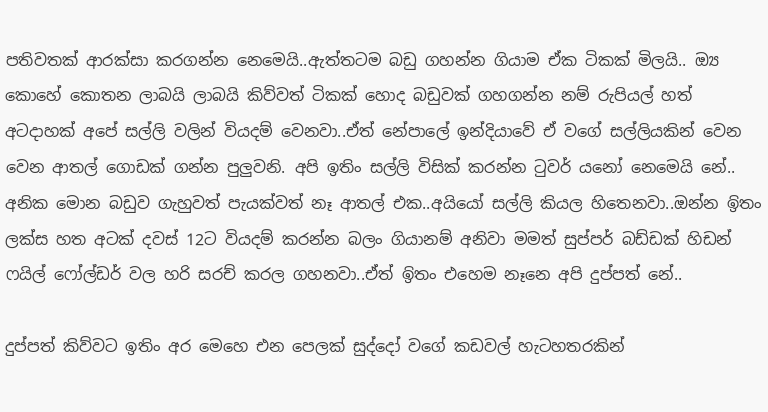පතිවතක් ආරක්සා කරගන්න නෙමෙයි..ඇත්තටම බඩු ගහන්න ගියාම ඒක ටිකක් මිලයි.. ඔ්‍ය කොහේ කොතන ලාබයි ලාබයි කිව්වත් ටිකක් හොද බඩුවක් ගහගන්න නම් රුපියල් හත් අටදාහක් අපේ සල්ලි වලින් වියදම් වෙනවා..ඒත් නේපාලේ ඉන්දියාවේ ඒ වගේ සල්ලියකින් වෙන වෙන ආතල් ගොඩක් ගන්න පුලුවනි. අපි ඉතිං සල්ලි විසික් කරන්න ටුවර් යනෝ නෙමෙයි නේ.. අනික මොන බඩුව ගැහුවත් පැයක්වත් නෑ ආතල් එක..අයියෝ සල්ලි කියල හිතෙනවා..ඔන්න ඉිතං ලක්ස හත අටක් දවස් 12ට වියදම් කරන්න බලං ගියානම් අනිවා මමත් සුප්පර් බඩ්ඩක් හිඩන් ෆයිල් ෆෝල්ඩර් වල හරි සරච් කරල ගහනවා..ඒත් ඉිතං එහෙම නෑනෙ අපි දුප්පත් නේ..

දුප්පත් කිව්වට ඉතිං අර මෙහෙ එන පෙලක් සුද්දෝ වගේ කඩවල් හැටහතරකින්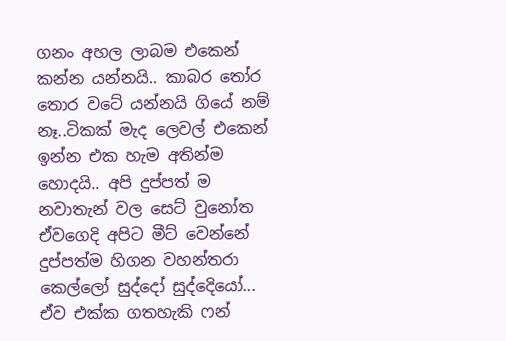ගනං අහල ලාබම එකෙන් කන්න යන්නයි.. කාබර තෝර තොර වටේ යන්නයි ගියේ නම් නෑ..ටිකක් මැද ලෙවල් එකෙන් ඉන්න එක හැම අතින්ම හොදයි.. අපි දුප්පත් ම නවාතැන් වල සෙට් වුනෝත ඒවගෙදි අපිට මීට් වෙන්නේ දුප්පත්ම හිගන වහන්තරා කෙල්ලෝ සුද්දෝ සුද්දෙියෝ... ඒව එක්ක ගතහැකි ෆන්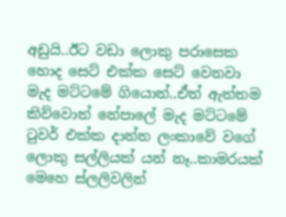අඩුයි..ඊට වඩා ලොකු පරාසෙක හොද සෙට් එක්ක සෙට් වෙනවා මැද මට්ටමේ ගියොත්..ඒත් ඇත්තම කිව්වොත් නේපාලේ මැද මට්ටමේ ටුවර් එක්ක දාන්න ලංකාවේ වගේ ලොකු සල්ලියක් යන් නෑ..කාමරයක් මෙහෙ ස්ලලිවලින්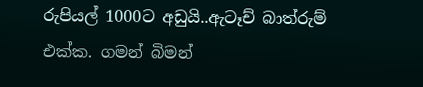රුපියල් 1000ට අඩුයි..ඇටෑච් බාත්රුම් එක්ක. ගමන් බිමන්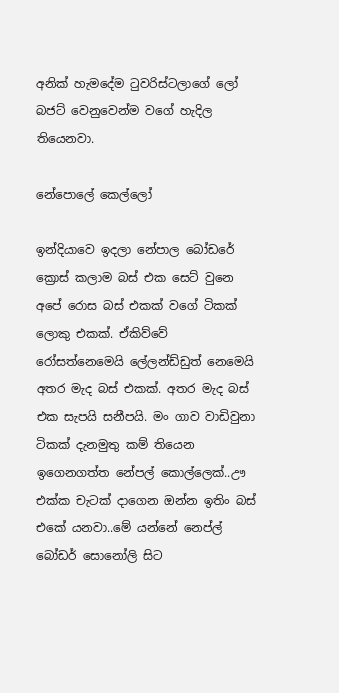අනික් හැමදේම ටුවරිස්ටලාගේ ලෝ බජට් වෙනුවෙන්ම වගේ හැදිල තියෙනවා.

නේපොලේ කෙල්ලෝ

ඉන්දියාවෙ ඉදලා නේපාල බෝඩරේ ක්‍රොස් කලාම බස් එක සෙට් වුනෙ අපේ රොස බස් එකක් වගේ ටිකක් ලොකු එකක්. ඒකිව්වේ රෝසත්නෙමෙයි ලේලන්ඩ්ඩුත් නෙමෙයි අතර මැද බස් එකක්. අතර මැද බස් එක සැපයි සනීපයි. මං ගාව වාඩිවුනා ටිකක් දැනමුතු කම් තියෙන ඉගෙනගත්ත නේපල් කොල්ලෙක්..ඌ එක්ක චැටක් දාගෙන ඔන්න ඉතිං බස් එකේ යනවා..මේ යන්නේ නෙප්ල් බෝඩර් සොනෝලි සිට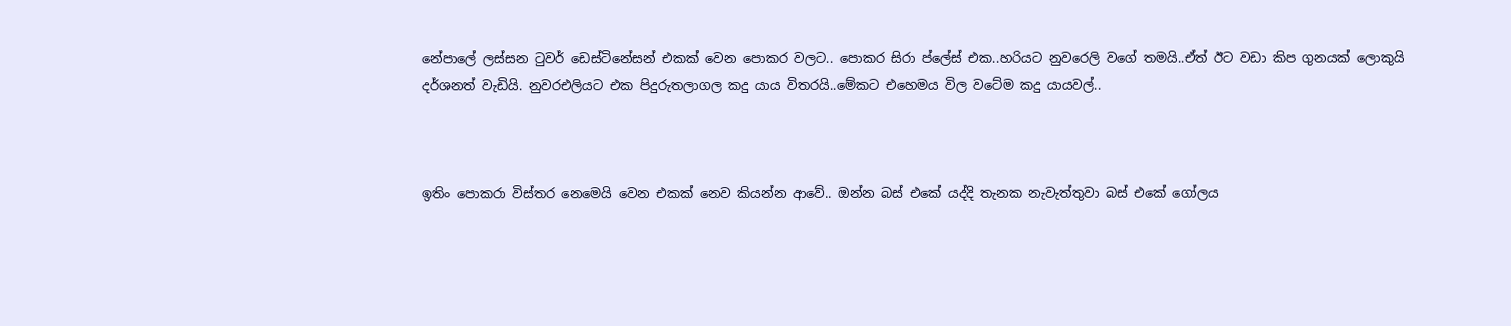නේපාලේ ලස්සන ටුවර් ඩෙස්ටිනේසන් එකක් වෙන පොකර වලට.. පොකර සිරා ප්ලේස් එක..හරියට නුවරෙලි වගේ තමයි..ඒත් ඊට වඩා කිප ගුනයක් ලොකුයි දර්ශනත් වැඩියි. නුවරඑලියට එක පිදුරුතලාගල කදු යාය විතරයි..මේකට එහෙමය විල වටේම කදු යායවල්..



ඉතිං පොකරා විස්තර නෙමෙයි වෙන එකක් නෙව කියන්න ආවේ.. ඔන්න බස් එකේ යද්දි තැනක නැවැත්තුවා බස් එකේ ගෝලය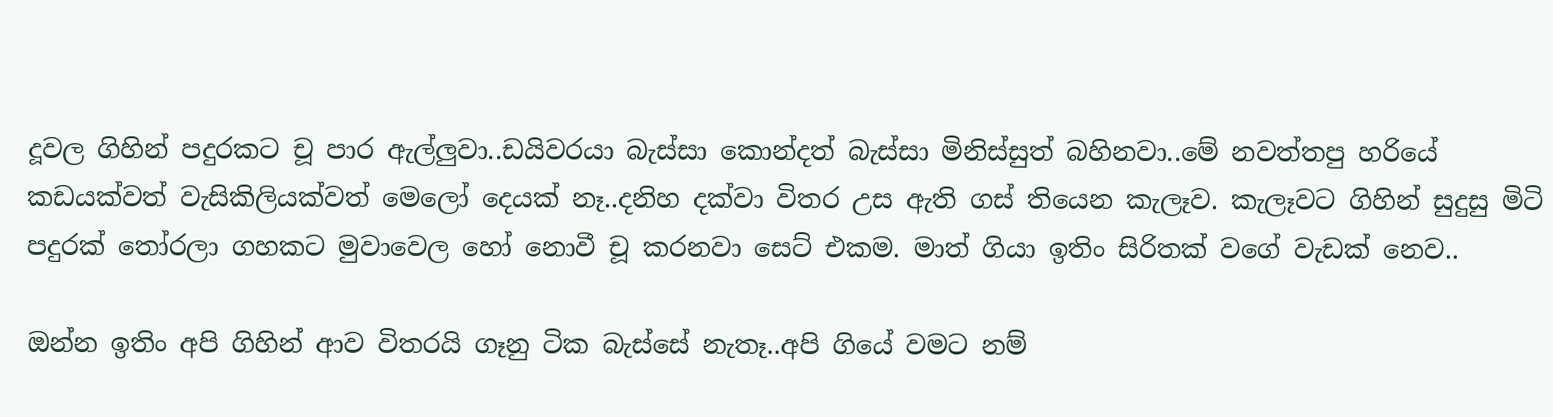දූවල ගිහින් පදුරකට චූ පාර ඇල්ලුවා..ඩයිවරයා බැස්සා කොන්දත් බැස්සා මිනිස්සුත් බහිනවා..මේ නවත්තපු හරියේ කඩයක්වත් වැසිකිලියක්වත් මෙලෝ දෙයක් නෑ..දනිහ දක්වා විතර උස ඇති ගස් තියෙන කැලෑව. කැලෑවට ගිහින් සුදුසු මිටි පදුරක් තෝරලා ගහකට මුවාවෙල හෝ නොවී චූ කරනවා සෙට් එකම. මාත් ගියා ඉතිං සිරිතක් වගේ වැඩක් නෙව..

ඔන්න ඉතිං අපි ගිහින් ආව විතරයි ගෑනු ටික බැස්සේ නැතෑ..අපි ගියේ වමට නම්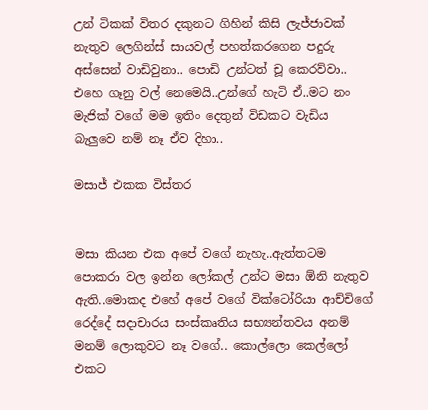උන් ටිකක් විතර දකුනට ගිහින් කිසි ලැජ්ජාවක් නැතුව ලෙගින්ස් සායවල් පහත්කරගෙන පදුරු අස්සෙන් වාඩිවුනා.. පොඩි උන්ටත් චූ කෙරව්වා.. එහෙ ගෑනු වල් නෙමෙයි..උන්ගේ හැටි ඒ..මට නං මැජික් වගේ මම ඉතිං දෙතුන් විඩකට වැඩිය බැලුවෙ නම් නෑ ඒව දිහා..

මසාජ් එකක විස්තර


මසා කියන එක අපේ වගේ නැහැ..ඇත්තටම පොකරා වල ඉන්න ලෝකල් උන්ට මසා ඕනි නැතුව ඇති..මොකද එහේ අපේ වගේ වික්ටෝරියා ආච්චිගේ රෙද්දේ සදාචාරය සංස්කෘතිය සභ්‍යන්තවය අනම් මනම් ලොකුවට නෑ වගේ.. කොල්ලො කෙල්ලෝ එකට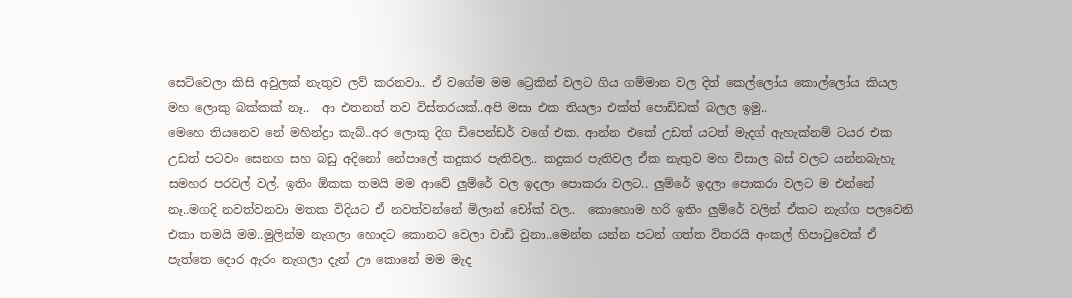සෙට්වෙලා කිසි අවුලක් නැතුව ලව් කරනවා.. ඒ වගේම මම ට්‍රෙකින් වලට ගිය ගම්මාන වල දිත් කෙල්ලෝය කොල්ලෝය කියල මහ ලොකු බක්කක් නෑ..  ආ එතනත් තව විස්තරයක්..අපි මසා එක තියලා එක්ත් පොඩ්ඩක් බලල ඉමු..
මෙහෙ තියනෙව නේ මහින්ද්‍රා කැබ්..අර ලොකු දිග ඩිපෙන්ඩර් වගේ එක. ආන්න එකේ උඩත් යටත් මැදග් ඇහැක්නම් ටයර එක උඩත් පටවං සෙනග සහ බඩු අදිනෝ නේපාලේ කදුකර පැතිවල.. කදුකර පැතිවල ඒක නැතුව මහ විසාල බස් වලට යන්නබැහැ සමහර පරවල් වල්. ඉතිං ඕකක තමයි මම ආවේ ලුම්රේ වල ඉදලා පොකරා වලට.. ලුම්රේ ඉදලා පොකරා වලට ම එන්නේ නෑ..මගදි නවත්වනවා මතක විදියට ඒ නවත්වන්නේ මිලාන් චෝක් වල..  කොහොම හරි ඉතිං ලුම්රේ වලින් ඒකට නැග්ග පලවෙනි එකා තමයි මම..මුලින්ම නැගලා හොදට කොනට වෙලා වාඩි වුනා..මෙන්න යන්න පටන් ගත්ත විතරයි අංකල් හිපාටුවෙක් ඒ පැත්තෙ දොර ඇරං නැගලා දැන් ඌ කොනේ මම මැද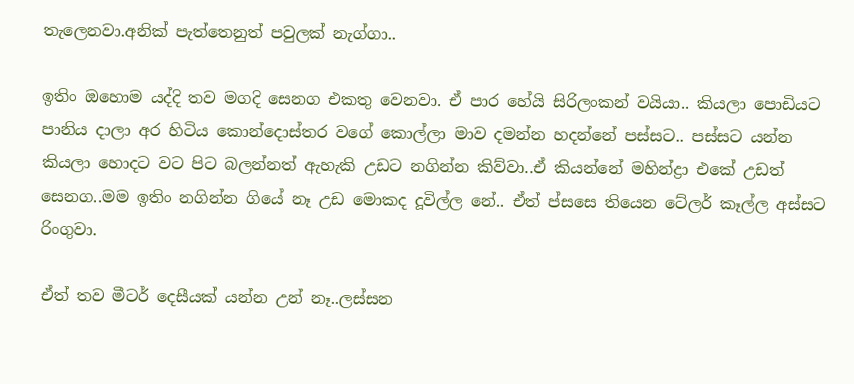තැලෙනවා.අනික් පැත්තෙනුත් පවුලක් නැග්ගා..

ඉතිං ඔහොම යද්දි තව මගදි සෙනග එකතු වෙනවා. ඒ පාර හේයි සිරිලංකන් වයියා.. කියලා පොඩියට පානිය දාලා අර හිටිය කොන්දොස්තර වගේ කොල්ලා මාව දමන්න හදන්නේ පස්සට.. පස්සට යන්න කියලා හොදට වට පිට බලන්නත් ඇහැකි උඩට නගින්න කිව්වා..ඒ කියන්නේ මහින්ද්‍රා එකේ උඩත් සෙනග..මම ඉතිං නගින්න ගියේ නෑ උඩ මොකද දූවිල්ල නේ.. ඒත් ප්සසෙ තියෙන ටේලර් කෑල්ල අස්සට රිංගුවා.

ඒත් තව මීටර් දෙසීයක් යන්න උන් නෑ..ලස්සන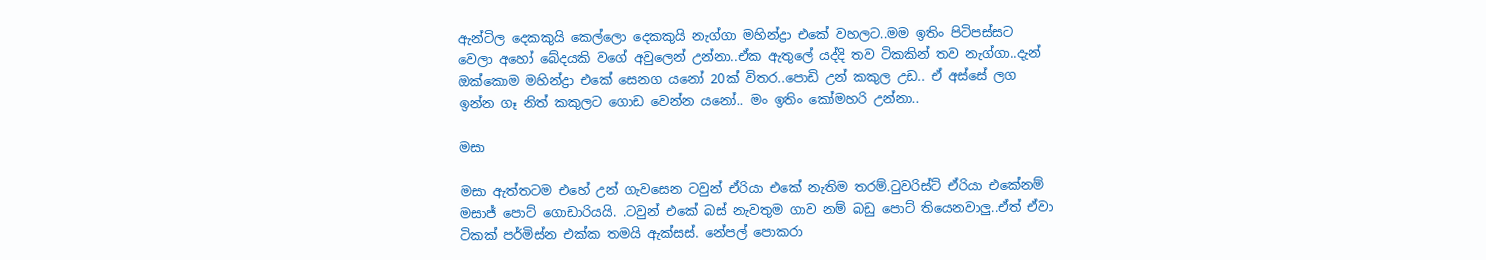ඇන්ටිල දෙකකුයි කෙල්ලො දෙකකුයි නැග්ගා මහින්ද්‍රා එකේ වහලට..මම ඉතිං පිටිපස්සට වෙලා අහෝ බේදයකි වගේ අවුලෙන් උන්නා..ඒක ඇතුලේ යද්දි තව ටිකකින් තව නැග්ගා..දැන් ඔක්කොම මහින්ද්‍රා එකේ සෙනග යනෝ 20ක් විතර..පොඩි උන් කකුල උඩ.. ඒ අස්සේ ලග ඉන්න ගෑ නිත් කකුලට ගොඩ වෙන්න යනෝ.. මං ඉතිං කෝමහරි උන්නා..

මසා

මසා ඇත්තටම එහේ උන් ගැවසෙන ටවුන් ඒරියා එකේ නැතිම තරම්.ටුවරිස්ට් ඒරියා එකේනම් මසාජ් පොට් ගොඩාරියයි. .ටවුන් එකේ බස් නැවතුම ගාව නම් බඩු පොට් තියෙනවාලු..ඒත් ඒවා ටිකක් පර්මිස්න එක්ක තමයි ඇක්සස්. නේපල් පොකරා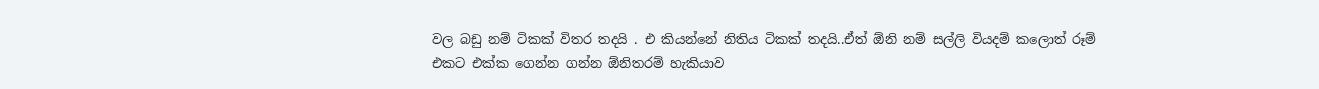වල බඩු නම් ටිකක් විතර තදයි . එ කියන්නේ නිතිය ටිකක් තදයි..ඒත් ඕනි නම් සල්ලි වියදම් කලොත් රූම් එකට එක්ක ගෙන්න ගන්න ඕනිතරම් හැකියාව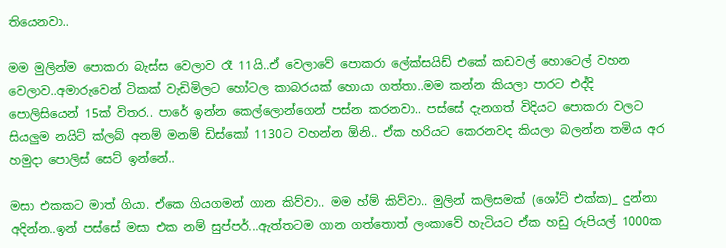තියෙනවා..

මම මුලින්ම පොකරා බැස්ස වෙලාව රෑ 11යි..ඒ වෙලාවේ පොකරා ලේක්සයිඩ් එකේ කඩවල් හොටෙල් වහන වෙලාව..අමාරුවෙන් ටිකක් වැඩිමිලට හෝටල කාබරයක් හොයා ගත්තා..මම කන්න කියලා පාරට එද්දි පොලිසියෙන් 15ක් විතර.. පාරේ ඉන්න කෙල්ලොන්ගෙන් පස්න කරනවා.. පස්සේ දැනගත් විදියට පොකරා වලට සියලුම නයිට් ක්ලබ් අනම් මනම් ඩිස්කෝ 1130ට වහන්න ඕනි.. ඒක හරියට කෙරනවද කියලා බලන්න තමිය අර හමුදා පොලිස් සෙට් ඉන්නේ..

මසා එකකට මාත් ගියා. ඒකෙ ගියගමන් ගාන කිව්වා.. මම හ්ම් කිව්වා.. මුලින් කලිසමක් (ශෝට් එක්ක)_ දුන්නා අදින්න..ඉන් පස්සේ මසා එක නම් සුප්පර්...ඇත්තටම ගාන ගත්තොත් ලංකාවේ හැටියට ඒක හඩු රුපියල් 1000ක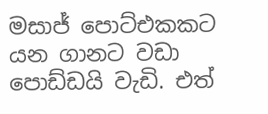මසාජ් පොට්එකකට යන ගානට වඩා පොඩ්ඩයි වැඩි. එත්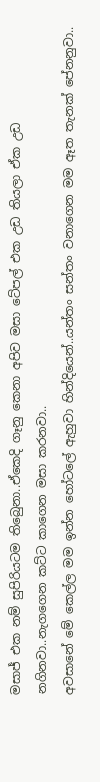මසාජ් එක නම් සුපිරියටම තිබෙුනා..ඒකෙදි ගෑනු කෙනා අපිව මසා ටේපල් එක උඩ තියලා ඒක උඩ නගිනවා..නැගගෙන කට්ට කාගෙන මසා කරනවා..
අවසානේ මේ කෙල්ල මම ඉන්න හෝටලේ ඇහුවා හින්දියෙන්..යන්තං සන්තං වනාගෙන මම ඈත තැනක් පේනනුවා..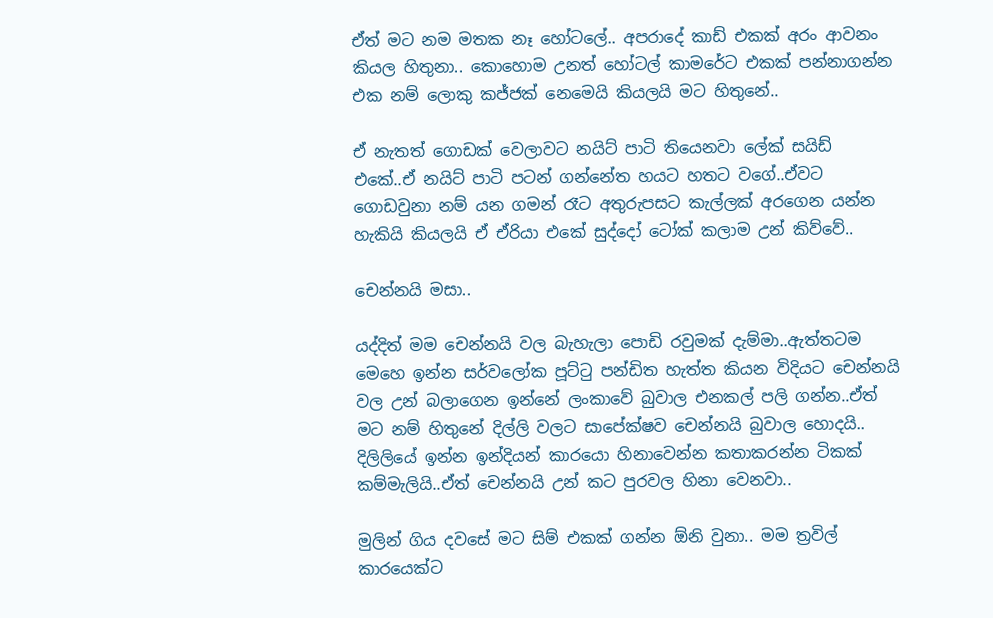ඒත් මට නම මතක නෑ හෝටලේ.. අපරාදේ කාඩ් එකක් අරං ආවනං කියල හිතුනා.. කොහොම උනත් හෝටල් කාමරේට එකක් පන්නාගන්න එක නම් ලොකු කජ්ජක් නෙමෙයි කියලයි මට හිතුනේ..

ඒ නැතත් ගොඩක් වෙලාවට නයිට් පාටි තියෙනවා ලේක් සයිඩ් එකේ..ඒ නයිට් පාටි පටන් ගන්නේත හයට හතට වගේ..ඒවට ගොඩවුනා නම් යන ගමන් රෑට අතුරුපසට කැල්ලක් අරගෙන යන්න හැකියි කියලයි ඒ ඒරියා එකේ සුද්දෝ ටෝක් කලාම උන් කිව්වේ..

චෙන්නයි මසා..

යද්දිත් මම චෙන්නයි වල බැහැලා පොඩි රවුමක් දැම්මා..ඇත්තටම මෙහෙ ඉන්න සර්වලෝක පූට්ටු පන්ඩිත හැත්ත කියන විදියට චෙන්නයි වල උන් බලාගෙන ඉන්නේ ලංකාවේ බුවාල එනකල් පලි ගන්න..ඒත් මට නම් හිතුනේ දිල්ලි වලට සාපේක්ෂව චෙන්නයි බුවාල හොදයි.. දිලිලියේ ඉන්න ඉන්දියන් කාරයො හිනාවෙන්න කතාකරන්න ටිකක් කම්මැලියි..ඒත් චෙන්නයි උන් කට පුරවල හිනා වෙනවා..

මුලින් ගිය දවසේ මට සිම් එකක් ගන්න ඕනි වුනා.. මම ත්‍රවිල් කාරයෙක්ට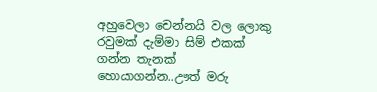අහුවෙලා චෙන්නයි වල ලොකු රවුමක් දැම්මා සිම් එකක් ගන්න තැනක් හොයාගන්න..ඌත් මරු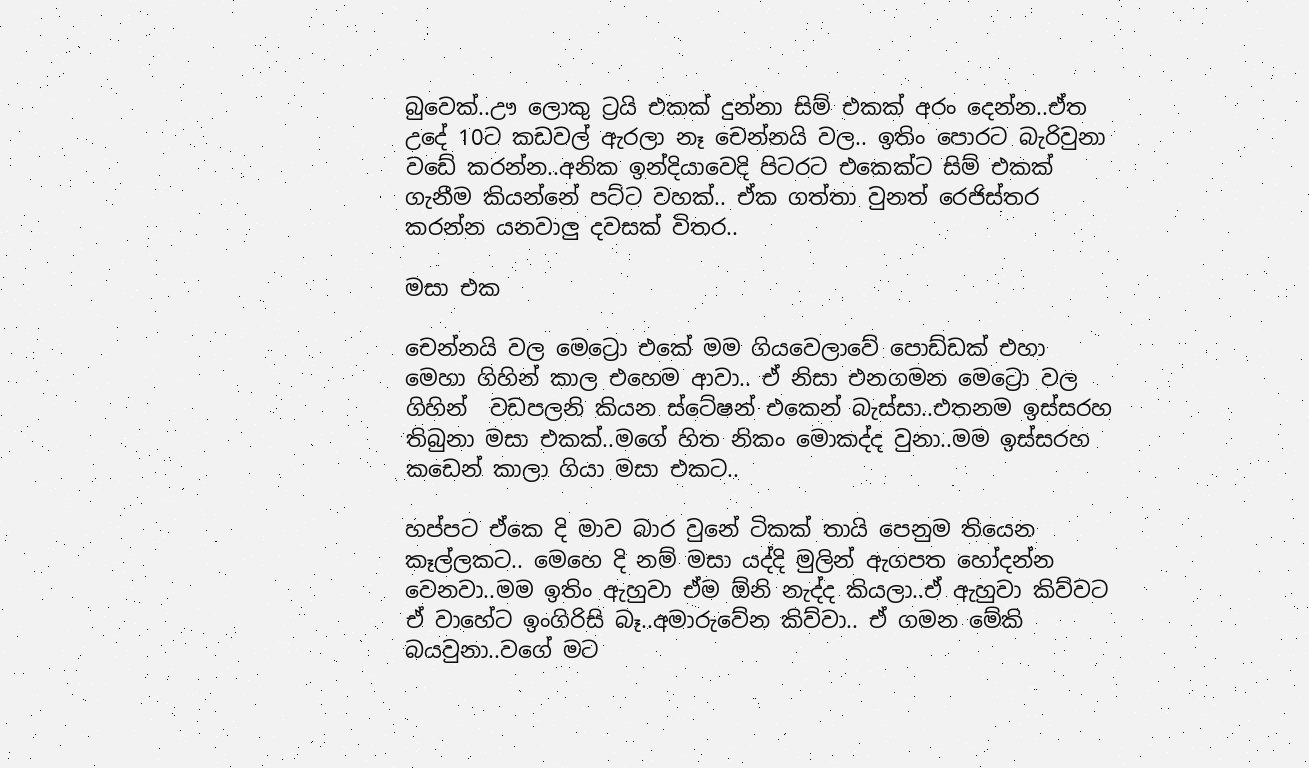බුවෙක්..ඌ ලොකු ට්‍රයි එකක් දුන්නා සිම් එකක් අරං දෙන්න..ඒත උදේ 10ට කඩවල් ඇරලා නෑ චෙන්නයි වල.. ඉතිං පොරට බැරිවුනා වඩේ කරන්න..අනික ඉන්දියාවෙදි පිටරට එකෙක්ට සිම් එකක් ගැනීම කියන්නේ පට්ට වහක්.. ඒක ගත්තා වුනත් රෙජිස්තර කරන්න යනවාලු දවසක් විතර..

මසා එක

චෙන්නයි වල මෙට්‍රො එකේ මම ගියවෙලාවේ පොඩ්ඩක් එහා මෙහා ගිහින් කාල එහෙම ආවා.. ඒ නිසා එනගමන මෙට්‍රො වල ගිහින්  වඩපලනි කියන ස්ටේෂන් එකෙන් බැස්සා..එතනම ඉස්සරහ තිබුනා මසා එකක්..මගේ හිත නිකං මොකද්ද වුනා..මම ඉස්සරහ කඩෙන් කාලා ගියා මසා එකට..

හප්පට ඒකෙ දි මාව බාර වුනේ ටිකක් තායි පෙනුම තියෙන කෑල්ලකට.. මෙහෙ දි නම් මසා යද්දි මුලින් ඇගපත හෝදන්න වෙනවා..මම ඉතිං ඇහුවා ඒම ඕනි නැද්ද කියලා..ඒ ඇහුවා කිව්වට ඒ වාහේට ඉංගිරිසි බෑ..අමාරුවේන කිව්වා.. ඒ ගමන මේකි බයවුනා..වගේ මට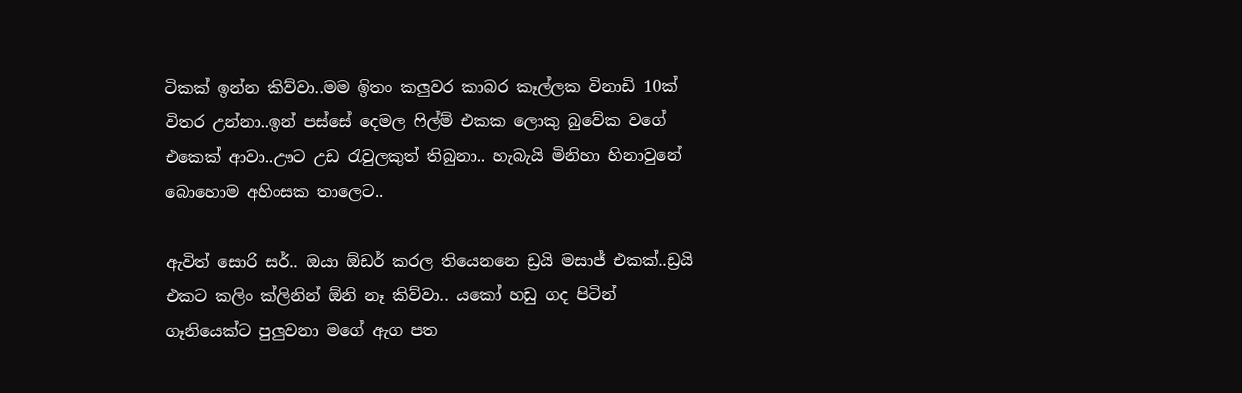ටිකක් ඉන්න කිව්වා..මම ඉිතං කලුවර කාබර කෑල්ලක විනාඩි 10ක් විතර උන්නා..ඉන් පස්සේ දෙමල ෆිල්ම් එකක ලොකු බුවේක වගේ එකෙක් ආවා..ඌට උඩ රැවුලකුත් තිබුනා.. හැබැයි මිනිහා හිනාවුනේ බොහොම අහිංසක තාලෙට..

ඇවිත් සොරි සර්.. ඔයා ඕඩර් කරල තියෙනනෙ ඩ්‍රයි මසාජ් එකක්..ඩ්‍රයි එකට කලිං ක්ලිනින් ඕනි නෑ කිව්වා.. යකෝ හඩු ගද පිටින් ගෑනියෙක්ට පුලුවනා මගේ ඇග පත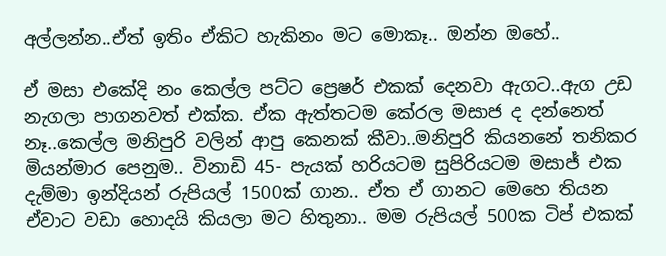අල්ලන්න..ඒත් ඉතිං ඒකිට හැකිනං මට මොකෑ.. ඔන්න ඔහේ..

ඒ මසා එකේදි නං කෙල්ල පට්ට ප්‍රෙෂර් එකක් දෙනවා ඇගට..ඇග උඩ නැගලා පාගනවත් එක්ක. ඒක ඇත්තටම කේරල මසාජ ද දන්නෙත් නෑ..කෙල්ල මනිපුරි වලින් ආපු කෙනක් කීවා..මනිපුරි කියනනේ තනිකර මියන්මාර පෙනුම.. විනාඩි 45- පැයක් හරියටම සුපිරියටම මසාජ් එක දැම්මා ඉන්දියන් රුපියල් 1500ක් ගාන.. ඒත ඒ ගානට මෙහෙ තියන ඒවාට වඩා හොදයි කියලා මට හිතුනා.. මම රුපියල් 500ක ටිප් එකක්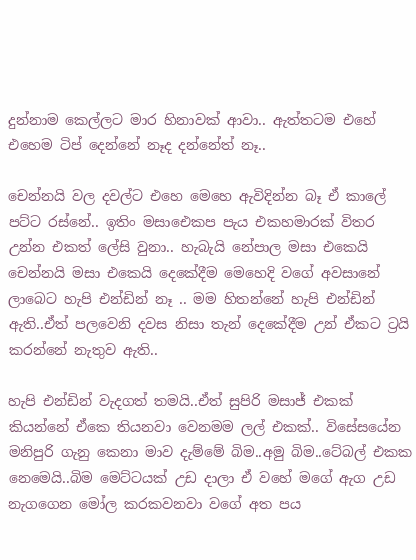දුන්නාම කෙල්ලට මාර හිනාවක් ආවා.. ඇත්තටම එහේ එහෙම ටිප් දෙන්නේ නෑද දන්නේත් නෑ..

චෙන්නයි වල දවල්ට එහෙ මෙහෙ ඇවිදින්න බෑ ඒ කාලේ පට්ට රස්නේ.. ඉතිං මසාඓකප පැය එකහමාරක් විතර උන්න එකත් ලේසි වුනා.. හැබැයි නේපාල මසා එකෙයි චෙන්නයි මසා එකෙයි දෙකේදීම මෙහෙදි වගේ අවසානේ ලාබෙට හැපි එන්ඩින් නෑ .. මම හිතන්නේ හැපි එන්ඩින් ඇති..ඒත් පලවෙනි දවස නිසා තැන් දෙකේදීම උන් ඒකට ට්‍රයි කරන්නේ නැතුව ඇති..

හැපි එන්ඩින් වැදගත් තමයි..ඒත් සුපිරි මසාජ් එකක් කියන්නේ ඒකෙ තියනවා වෙනමම ලල් එකක්.. විසේසයේන මනිපුරි ගැනු කෙනා මාව දැම්මේ බිම..අමු බිම..ටේබල් එකක නෙමෙයි..බිම මෙට්ටයක් උඩ දාලා ඒ වහේ මගේ ඇග උඩ නැගගෙන මෝල කරකවනවා වගේ අත පය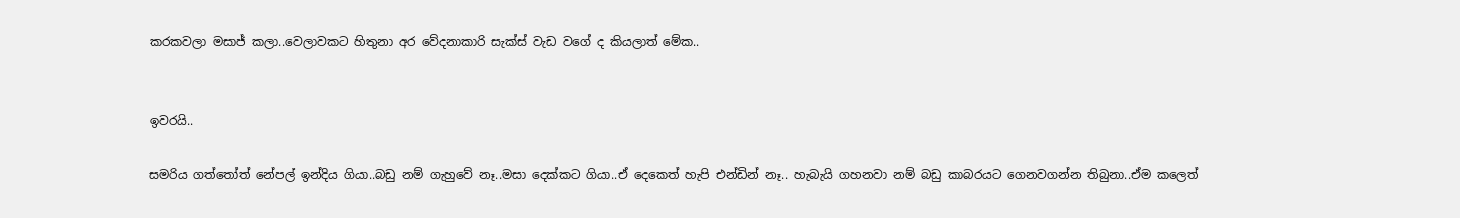කරකවලා මසාජ් කලා..වෙලාවකට හිතුනා අර වේදනාකාරි සැක්ස් වැඩ වගේ ද කියලාත් මේක..


ඉවරයි..

සමරිය ගත්තෝත් නේපල් ඉන්දිය ගියා..බඩු නම් ගැහුවේ නෑ..මසා දෙක්කට ගියා..ඒ දෙකෙත් හැපි එන්ඩින් නෑ.. හැබැයි ගහනවා නම් බඩු කාබරයට ගෙනවගන්න තිබුනා..ඒම කලෙත්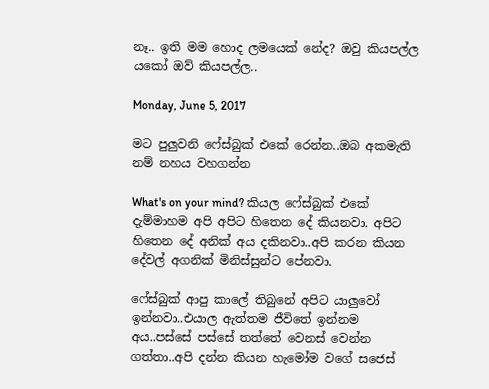නෑ.. ඉති මම හොද ලමයෙක් නේද? ඔවු කියපල්ල යකෝ ඔව් කියපල්ල..

Monday, June 5, 2017

මට පුලුවනි ෆේස්බුක් එකේ රෙන්න..ඔබ අකමැති නම් නහය වහගන්න

What's on your mind? කියල ෆේස්බුක් එකේ දැම්මාහම අපි අපිට හිතෙන දේ කියනවා. අපිට හිතෙන දේ අනික් අය දකිනවා..අපි කරන කියන දේවල් අගනික් මිනිස්සුන්ට පේනවා.

ෆේස්බුක් ආපු කාලේ තිබුනේ අපිට යාලුවෝ ඉන්නවා..එයාල ඇත්තම ජීවිතේ ඉන්නම අය..පස්සේ පස්සේ තත්තේ වෙනස් වෙන්න ගත්තා..අපි දන්න කියන හැමෝම වගේ සජෙස්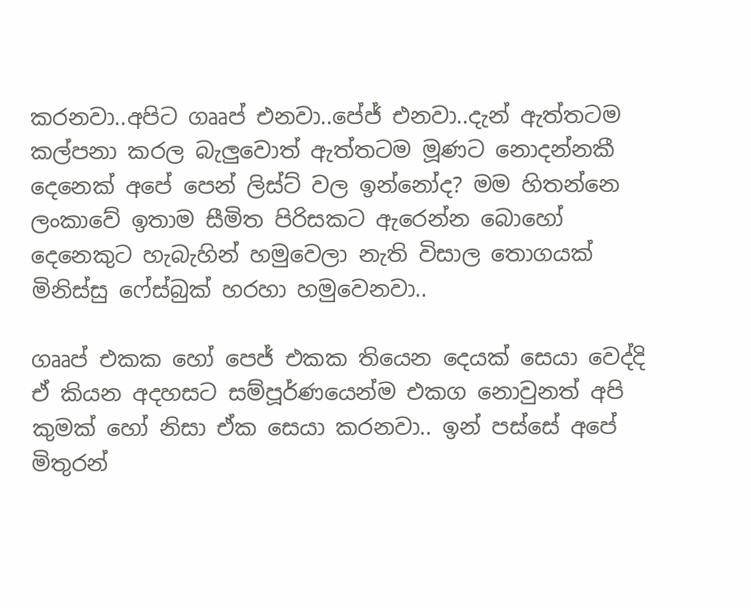කරනවා..අපිට ගෲප් එනවා..පේජ් එනවා..දැන් ඇත්තටම කල්පනා කරල බැලුවොත් ඇත්තටම මූණට නොදන්නකී දෙනෙක් අපේ පෙන් ලිස්ට් වල ඉන්නෝද? මම හිතන්නෙ ලංකාවේ ඉතාම සීමිත පිරිසකට ඇරෙන්න බොහෝ දෙනෙකුට හැබැහින් හමුවෙලා නැති විසාල තොගයක් මිනිස්සු ෆේස්බුක් හරහා හමුවෙනවා..

ගෲප් එකක හෝ පෙජ් එකක තියෙන දෙයක් සෙයා වෙද්දි ඒ කියන අදහසට සම්පූර්ණයෙන්ම එකග නොවුනත් අපි කුමක් හෝ නිසා ඒක සෙයා කරනවා.. ඉන් පස්සේ අපේ මිතුරන්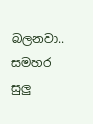බලනවා.. සමහර සුලු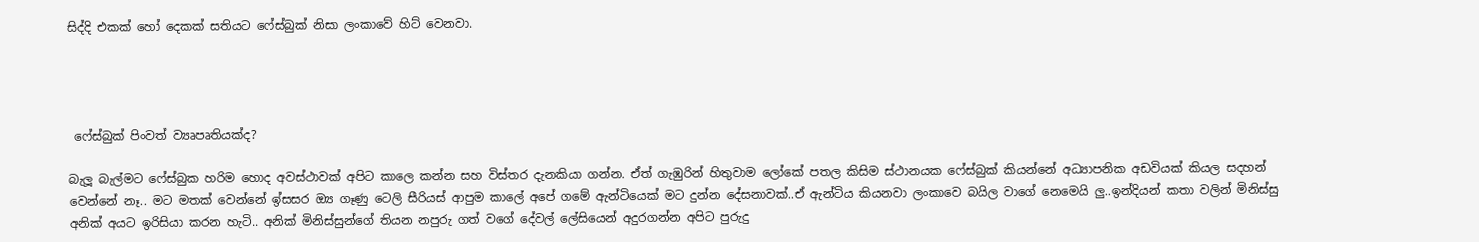සිද්දි එකක් හෝ දෙකක් සතියට ෆේස්බුක් නිසා ලංකාවේ හිට් වෙනවා.




 ෆේස්බුක් පිංවත් ව්‍යෘපෘතියක්ද?

බැලූ බැල්මට ෆේස්බුක හරිම හොද අවස්ථාවක් අපිට කාලෙ කන්න සහ විස්තර දැනකියා ගන්න. ඒත් ගැඹුරින් හිතුවාම ලෝකේ පතල කිසිම ස්ථානයක ෆේස්බුක් කියන්නේ අධ්‍යාපනික අඩවියක් කියල සදහන් වෙන්නේ නෑ.. මට මතක් වෙන්නේ ඉ්සසර ඔ්‍ය ගෑණු ටෙලි සීරියස් ආපුම කාලේ අපේ ගමේ ඇන්ටියෙක් මට දුන්න දේසනාවක්..ඒ ඇන්ටිය කියනවා ලංකාවෙ බයිල වාගේ නෙමෙයි ලු..ඉන්දියන් කතා වලින් මිනිස්සු අනික් අයට ඉරිසියා කරන හැටි.. අනික් මිනිස්සුන්ගේ තියන නපුරු ගත් වගේ දේවල් ලේසියෙන් අදුරගන්න අපිට පුරුදු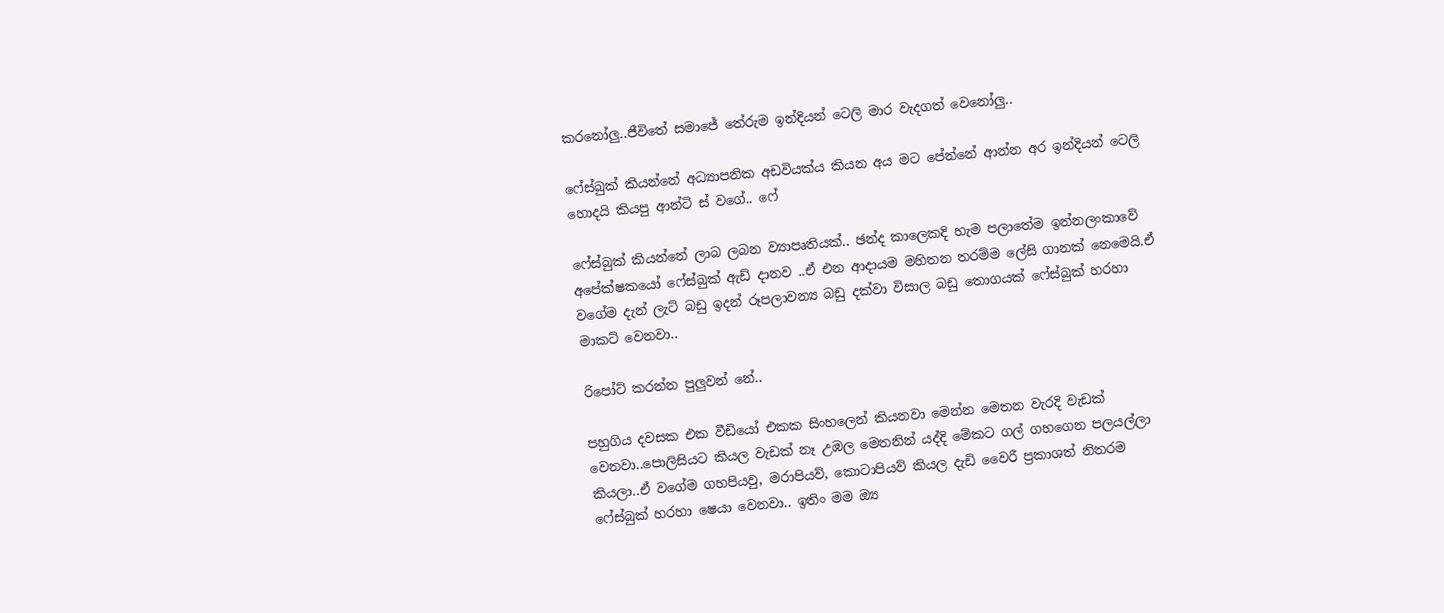කරනෝලු..ජීවිතේ සමාජේ තේරුම ඉන්දියන් ටෙලි මාර වැදගත් වෙනෝලු..

ෆේස්බුක් කියන්නේ අධ්‍යාපනික අඩවියක්ය කියන අය මට පේන්නේ ආන්න අර ඉන්දියන් ටෙලි හොදයි කියපු ආන්ටි ස් වගේ.. ෆේ

ෆේස්බුක් කියන්නේ ලාබ ලබන ව්‍යාපෘතියක්.. ඡන්ද කාලෙකදි හැම පලාතේම ඉන්නලංකාවේ අපේක්ෂකයෝ ෆේස්බුක් ඇඩ් දානව ..ඒ එන ආදායම මහිතන තරම්ම ලේසි ගානක් නෙමෙයි.ඒ වගේම දැන් ලැට් බඩු ඉදන් රූපලාවන්‍ය බඩු දක්වා විසාල බඩු තොගයක් ෆේස්බුක් හරහා මාකට් වෙනවා..

රිපෝට් කරන්න පුලුවන් නේ..

පහුගිය දවසක එක වීඩියෝ එකක සිංහලෙන් කියනවා මෙන්න මෙතන වැරදි වැඩක් වෙනවා..පොලිසියට කියල වැඩක් නෑ උඹල මෙතනින් යද්දි මේකට ගල් ගහගෙන පලයල්ලා කියලා..ඒ වගේම ගහපියවු, මරාපියව්, කොටාපියව් කියල දැඩි වෛරී ප්‍රකාශත් නිතරම ෆේස්බුක් හරහා ෂෙයා වෙනවා.. ඉතිං මම ඔ්‍ය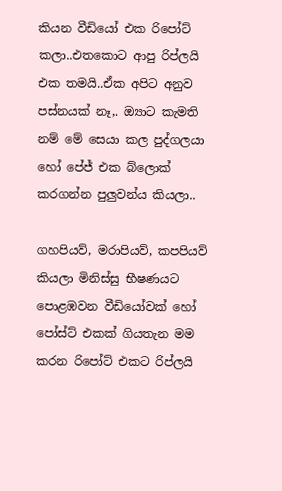කියන වීඩියෝ එක රිපෝට් කලා..එතකොට ආපු රිප්ලයි එක තමයි..ඒක අපිට අනුව පස්නයක් නෑ,. ඔ්‍යාට කැමති නම් මේ සෙයා කල පුද්ගලයා හෝ පේජ් එක බ්ලොක් කරගන්න පුලුවන්ය කියලා..

ගහපියව්, මරාපියව්, කපපියව් කියලා මිනිස්සු භීෂණයට පොළඹවන වීඩියෝවක් හෝ පෝස්ට් එකක් ගියතැන මම කරන රිපෝට් එකට රිප්ලයි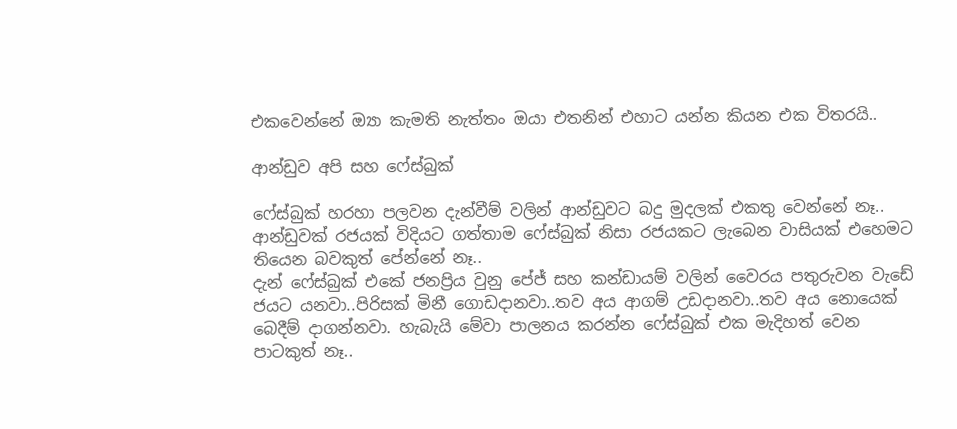එකවෙන්නේ ඔ්‍යා කැමති නැත්තං ඔයා එතනින් එහාට යන්න කියන එක විතරයි..

ආන්ඩුව අපි සහ ෆේස්බුක්

ෆේස්බුක් හරහා පලවන දැන්වීම් වලින් ආන්ඩුවට බදු මුදලක් එකතු වෙන්නේ නෑ.. ආන්ඩුවක් රජයක් විදියට ගත්තාම ෆේස්බුක් නිසා රජයකට ලැබෙන වාසියක් එහෙමට තියෙන බවකුත් පේන්නේ නෑ..
දැන් ෆේස්බුක් එකේ ජනප්‍රිය වුනු පේජ් සහ කන්ඩායම් වලින් වෛරය පතුරුවන වැඩේ ජයට යනවා..පිරිසක් මිනී ගොඩදානවා..තව අය ආගම් උඩදානවා..තව අය නොයෙක් බෙදීම් දාගන්නවා. හැබැයි මේවා පාලනය කරන්න ෆේස්බුක් එක මැදිහත් වෙන පාටකුත් නෑ..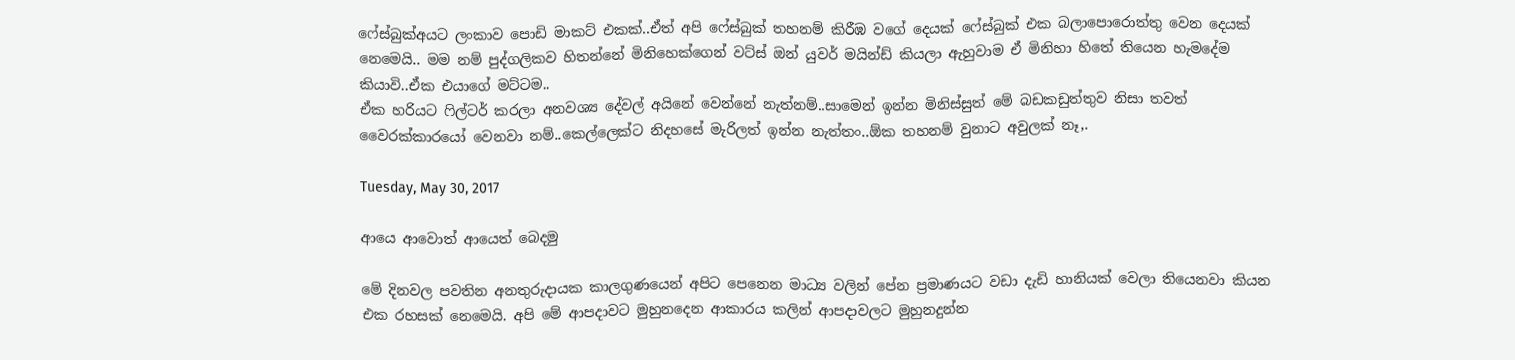ෆේස්බුක්අයට ලංකාව පොඩි මාකට් එකක්..ඒත් අපි ෆේස්බුක් තහනම් කිරීඹ වගේ දෙයක් ෆේස්බුක් එක බලාපොරොත්තු වෙන දෙයක් නෙමෙයි.. මම නම් පුද්ගලිකව හිතන්නේ මිනිහෙක්ගෙන් වට්ස් ඔන් යුවර් මයින්ඩ් කියලා ඇහුවාම ඒ මිනිහා හිතේ තියෙන හැමදේම කියාවි..ඒක එයාගේ මට්ටම..
ඒක හරියට ෆිල්ටර් කරලා අනවශ්‍ය දේවල් අයිනේ වෙන්නේ නැත්නම්..සාමෙන් ඉන්න මිනිස්සුත් මේ බඩකඩුත්තුව නිසා තවත් වෛරක්කාරයෝ වෙනවා නම්..කෙල්ලෙක්ට නිදහසේ මැරිලත් ඉන්න නැත්තං..ඕක තහනම් වුනාට අවුලක් නෑ,.

Tuesday, May 30, 2017

ආයෙ ආවොත් ආයෙත් බෙදමු

මේ දිනවල පවතින අනතුරුදායක කාලගුණයෙන් අපිට පෙනෙන මාධ්‍ය වලින් පේන ප්‍රමාණයට වඩා දැඩි හානියක් වෙලා තියෙනවා කියන එක රහසක් නෙමෙයි. අපි මේ ආපදාවට මුහුනදෙන ආකාරය කලින් ආපදාවලට මුහුනදුන්න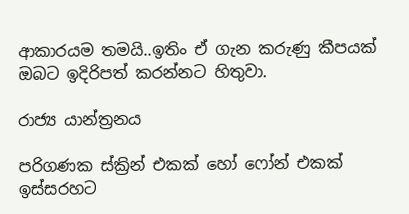ආකාරයම තමයි..ඉතිං ඒ ගැන කරුණු කීපයක් ඔබට ඉදිරිපත් කරන්නට හිතුවා.

රාජ්‍ය යාන්ත්‍රනය

පරිගණක ස්ක්‍රින් එකක් හෝ ෆෝන් එකක් ඉස්සරහට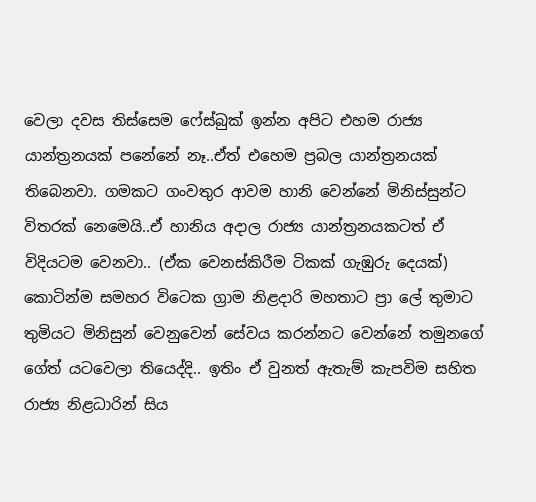වෙලා දවස තිස්සෙම ෆේස්බුක් ඉන්න අපිට එහම රාජ්‍ය යාන්ත්‍රනයක් පනේනේ නෑ..ඒත් එහෙම ප්‍රබල යාන්ත්‍රනයක් තිබෙනවා. ගමකට ගංවතුර ආවම හානි වෙන්නේ මිනිස්සුන්ට විතරක් නෙමෙයි..ඒ හානිය අදාල රාජ්‍ය යාන්ත්‍රනයකටත් ඒ විදියටම වෙනවා.. (ඒක වෙනස්කිරීම ටිකක් ගැඹුරු දෙයක්) කොටින්ම සමහර විටෙක ග්‍රාම නිළදාරි මහතාට ප්‍රා ලේ තුමාට තුමියට මිනිසුන් වෙනුවෙන් සේවය කරන්නට වෙන්නේ තමුනගේ ගේත් යටවෙලා තියෙද්දි.. ඉතිං ඒ වුනත් ඇතැම් කැපවිම සහිත රාජ්‍ය නිළධාරින් සිය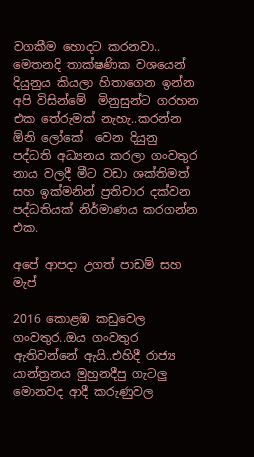වගකීම හොදට කරනවා.. මෙතනදි තාක්ෂණික වශයෙන් දියුනුය කියලා හිතාගෙන ඉන්න අපි විසින්මේ  මිනුසුන්ට ගරහන එක තේරුමක් නැහැ..කරන්න ඕනි ලෝකේ  වෙන දියුනු පද්ධති අධ්‍යනය කරලා ගංවතුර නාය වලදී මීට වඩා ශක්තිමත් සහ ඉක්මනින් ප්‍රතිචාර දක්වන පද්ධතියක් නිර්මාණය කරගන්න එක.

අපේ ආපදා උගත් පාඩම් සහ මැප්

2016 කොළඹ කඩුවෙල ගංවතුර..ඔය ගංවතුර ඇතිවන්නේ ඇයි..එහිදී රාජ්‍ය යාන්ත්‍රනය මුහුනදීපු ගැටලු මොනවද ආදී කරුණුවල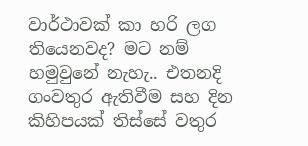වාර්ථාවක් කා හරි ලග තියෙනවද? මට නම් හමුවුනේ නැහැ.. එතනදි ගංවතුර ඇතිවීම සහ දින කිහිපයක් තිස්සේ වතුර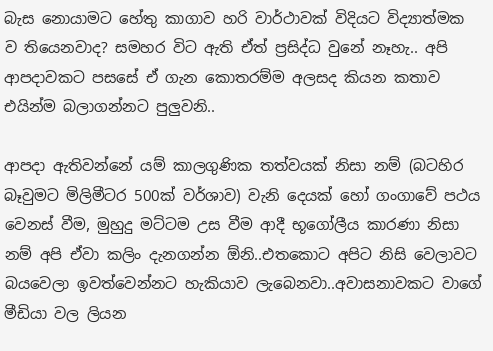බැස නොයාමට හේතු කාගාව හරි වාර්ථාවක් විදියට විද්‍යාත්මක ව තියෙනවාද? සමහර විට ඇති ඒත් ප්‍රසිද්ධ වුනේ නෑහැ.. අපි ආපදාවකට පසසේ ඒ ගැන කොතරම්ම අලසද කියන කතාව එයින්ම බලාගන්නට පුලුවනි..

ආපදා ඇතිවන්නේ යම් කාලගුණික තත්වයක් නිසා නම් (බටහිර බෑවුමට මිලිමීටර 500ක් වර්ශාව) වැනි දෙයක් හෝ ගංගාවේ පථය වෙනස් වීම, මුහුදු මට්ටම උස වීම ආදී භූගෝලීය කාරණා නිසා නම් අපි ඒවා කලිං දැනගන්න ඕනි..එතකොට අපිට නිසි වෙලාවට බයවෙලා ඉවත්වෙන්නට හැකියාව ලැබෙනවා..අවාසනාවකට වාගේ මීඩියා වල ලියන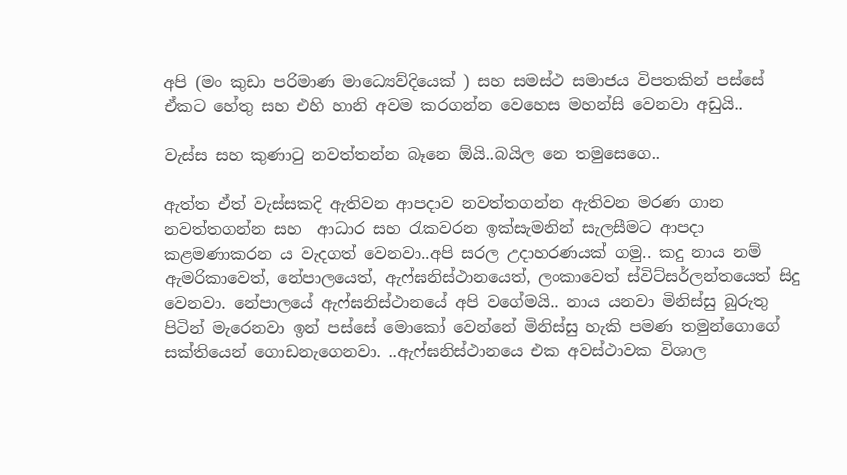අපි (මං කුඩා පරිමාණ මාධ්‍යෙව්දියෙක් ) සහ සමස්ථ සමාජය විපතකින් පස්සේ ඒකට හේතු සහ එහි හානි අවම කරගන්න වෙහෙස මහන්සි වෙනවා අඩුයි..

වැස්ස සහ කුණාටු නවත්තන්න බෑනෙ ඕයි..බයිල නෙ තමුසෙගෙ..

ඇත්ත ඒත් වැස්සකදි ඇතිවන ආපදාව නවත්තගන්න ඇතිවන මරණ ගාන නවත්තගන්න සහ  ආධාර සහ රැකවරන ඉක්සැමනින් සැලසීමට ආපදා කළමණාකරන ය වැදගත් වෙනවා..අපි සරල උදාහරණයක් ගමු.. කදු නාය නම් ඇමරිකාවෙත්, නේපාලයෙත්, ඇෆ්ඝනිස්ථානයෙත්, ලංකාවෙත් ස්විට්සර්ලන්තයෙත් සිදු වෙනවා. නේපාලයේ ඇෆ්ඝනිස්ථානයේ අපි වගේමයි.. නාය යනවා මිනිස්සු බුරුතු පිටින් මැරෙනවා ඉන් පස්සේ මොකෝ වෙන්නේ මිනිස්සු හැකි පමණ තමුන්ගොගේ සක්තියෙන් ගොඩනැගෙනවා. ..ඇෆ්ඝනිස්ථානයෙ එක අවස්ථාවක විශාල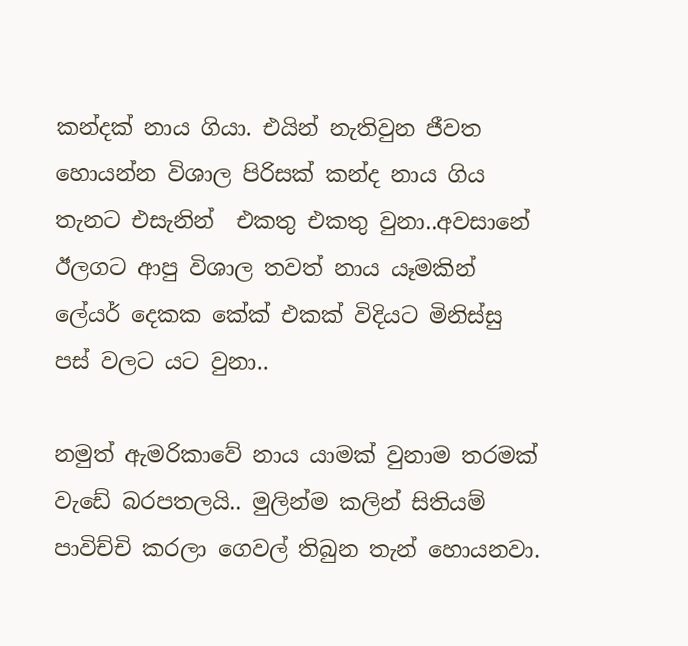කන්දක් නාය ගියා. එයින් නැතිවුන ජීවත හොයන්න විශාල පිරිසක් කන්ද නාය ගිය තැනට එසැනින්  එකතු එකතු වුනා..අවසානේ ඊලගට ආපු විශාල තවත් නාය යෑමකින් ලේයර් දෙකක කේක් එකක් විදියට මිනිස්සු පස් වලට යට වුනා..

නමුත් ඇමරිකාවේ නාය යාමක් වුනාම තරමක් වැඩේ බරපතලයි.. මුලින්ම කලින් සිතියම් පාවිච්චි කරලා ගෙවල් තිබුන තැන් හොයනවා.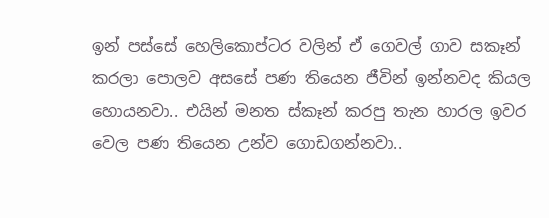ඉන් පස්සේ හෙලිකොප්ටර වලින් ඒ ගෙවල් ගාව සකෑන් කරලා පොලව අසසේ පණ තියෙන ජීවින් ඉන්නවද කියල හොයනවා.. එයින් මනත ස්කෑන් කරපු තැන හාරල ඉවර වෙල පණ තියෙන උන්ව ගොඩගන්නවා..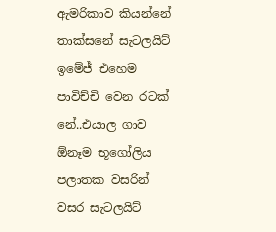ඇමරිකාව කියන්නේ තාක්සනේ සැටලයිට් ඉමේජ් එහෙම පාවිච්චි වෙන රටක් නේ..එයාල ගාව ඕනෑම භූගෝලිය පලාතක වසරින් වසර සැටලයිට්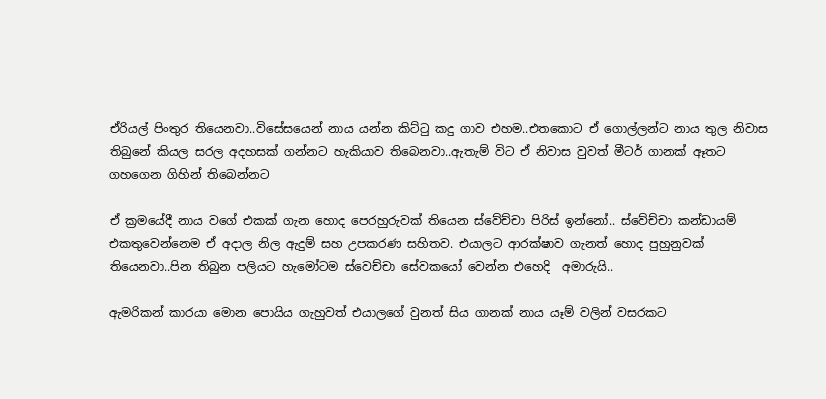ඒරියල් පිංතුර තියෙනවා..විසේසයෙන් නාය යන්න කිට්ටු කදු ගාව එහම..එතකොට ඒ ගොල්ලන්ට නාය තුල නිවාස තිබුනේ කියල සරල අදහසක් ගන්නට හැකියාව තිබෙනවා..ඇතැම් විට ඒ නිවාස වුවත් මීටර් ගානක් ඈතට ගහගෙන ගිහින් තිබෙන්නට

ඒ ක්‍රමයේදී නාය වගේ එකක් ගැන හොද පෙරහුරුවක් තියෙන ස්වේච්චා පිරිස් ඉන්නෝ.. ස්වේච්චා කන්ඩායම් එකතුවෙන්නෙම ඒ අදාල නිල ඇදුම් සහ උපකරණ සහිතව. එයාලට ආරක්ෂාව ගැනත් හොද පුහුනුවක් තියෙනවා..පින තිබුන පලියට හැමෝටම ස්වෙච්චා සේවකයෝ වෙන්න එහෙදි  අමාරුයි..

ඇමරිකන් කාරයා මොන පොයිය ගැහුවත් එයාලගේ වුනත් සිය ගානක් නාය යෑම් වලින් වසරකට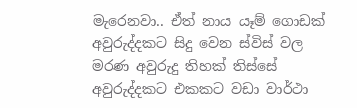මැරෙනවා.. ඒත් නාය යෑම් ගොඩක් අවුරුද්දකට සිදු වෙන ස්විස් වල මරණ අවුරුදු තිහක් තිස්සේ අවුරුද්දකට එකකට වඩා වාර්ථා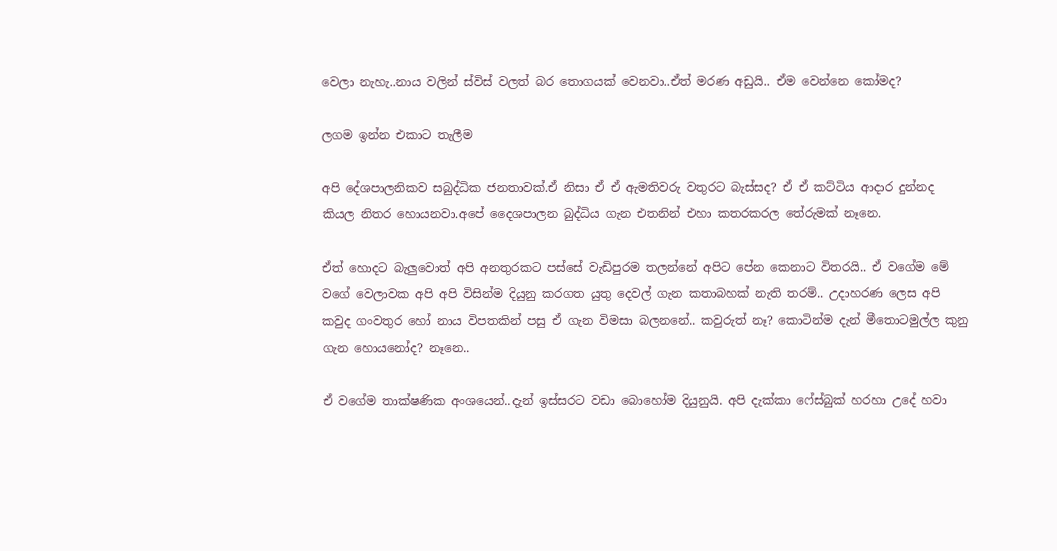වෙලා නැහැ..නාය වලින් ස්විස් වලත් බර තොගයක් වෙනවා..ඒත් මරණ අඩුයි.. ඒම වෙන්නෙ කෝමද?

ලගම ඉන්න එකාට තැලීම

අපි දේශපාලනිකව සබුද්ධික ජනතාවක්.ඒ නිසා ඒ ඒ ඇමතිවරු වතුරට බැස්සද? ඒ ඒ කට්ටිය ආදාර දුන්නද කියල නිතර හොයනවා.අපේ දෛශපාලන බුද්ධිය ගැන එතනින් එහා කතරකරල තේරුමක් නෑනෙ.

ඒත් හොදට බැලුවොත් අපි අනතුරකට පස්සේ වැඩිපුරම තලන්නේ අපිට පේන කෙනාට විතරයි.. ඒ වගේම මේ වගේ වෙලාවක අපි අපි විසින්ම දියුනු කරගත යුතු දෙවල් ගැන කතාබහක් නැති තරම්.. උදාහරණ ලෙස අපි කවුද ගංවතුර හෝ නාය විපතකින් පසු ඒ ගැන විමසා බලනනේ.. කවුරුත් නෑ? කොටින්ම දැන් මීතොටමුල්ල කුනු ගැන හොයනෝද? නෑනෙ..

ඒ වගේම තාක්ෂණික අංශයෙන්..දැන් ඉස්සරට වඩා බොහෝම දියුනුයි. අපි දැක්කා ෆේස්බුක් හරහා උදේ හවා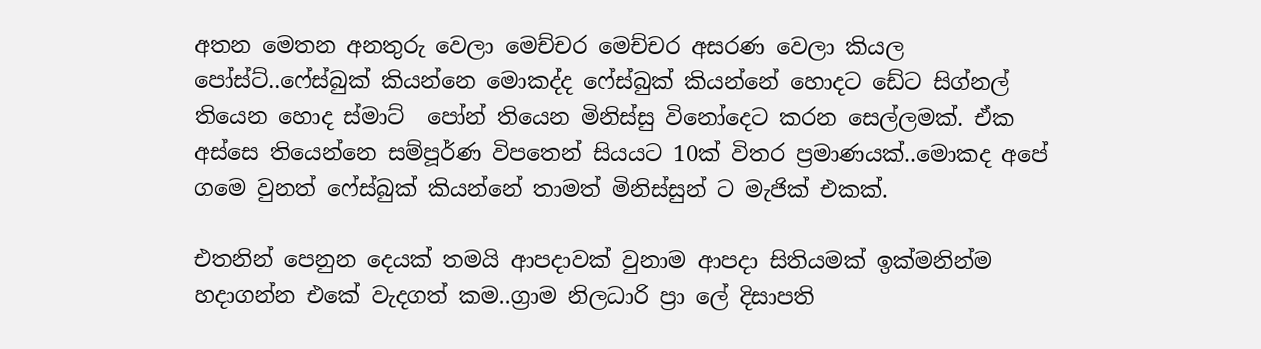අතන මෙතන අනතුරු වෙලා මෙච්චර මෙච්චර අසරණ වෙලා කියල පෝස්ට්..ෆේස්බුක් කියන්නෙ මොකද්ද ෆේස්බුක් කියන්නේ හොදට ඩේට සිග්නල් තියෙන හොද ස්මාට්  පෝන් තියෙන මිනිස්සු විනෝදෙට කරන සෙල්ලමක්. ඒක අස්සෙ තියෙන්නෙ සම්පූර්ණ විපතෙන් සියයට 10ක් විතර ප්‍රමාණයක්..මොකද අපේ ගමෙ වුනත් ෆේස්බුක් කියන්නේ තාමත් මිනිස්සුන් ට මැජික් එකක්.

එතනින් පෙනුන දෙයක් තමයි ආපදාවක් වුනාම ආපදා සිතියමක් ඉක්මනින්ම හදාගන්න එකේ වැදගත් කම..ග්‍රාම නිලධාරි ප්‍රා ලේ දිසාපති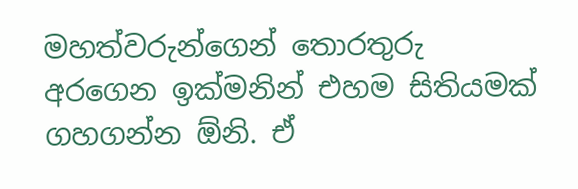මහත්වරුන්ගෙන් තොරතුරු අරගෙන ඉක්මනින් එහම සිතියමක් ගහගන්න ඕනි. ඒ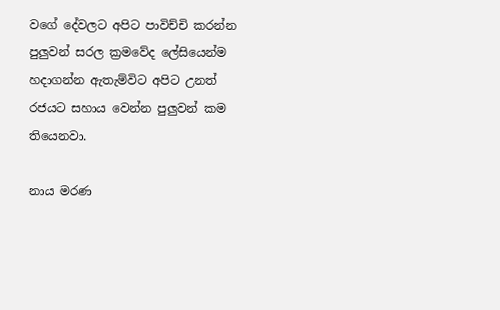වගේ දේවලට අපිට පාවිච්චි කරන්න පුලුවන් සරල ක්‍රමවේද ලේසියෙන්ම හදාගන්න ඇතැම්විට අපිට උනත් රජයට සහාය වෙන්න පුලුවන් කම තියෙනවා.

නාය මරණ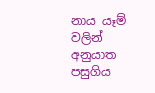නාය යෑම් වලින් අනුයාත පසුගිය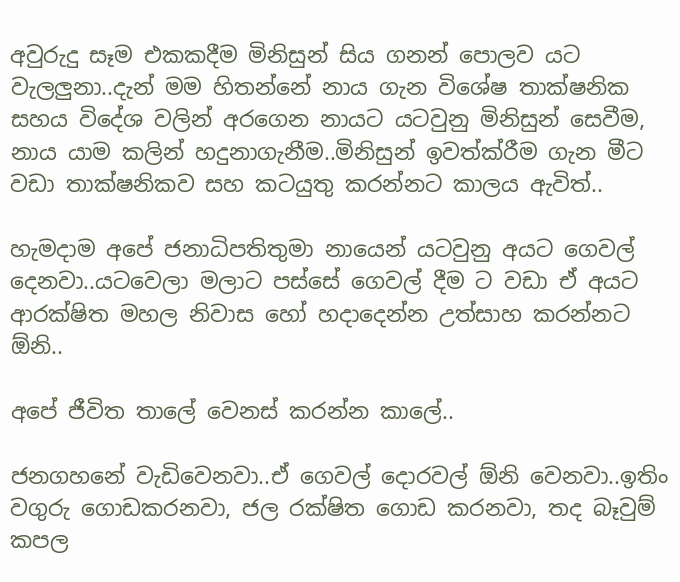අවුරුදු සෑම එකකදීම මිනිසුන් සිය ගනන් පොලව යට වැලලුනා..දැන් මම හිතන්නේ නාය ගැන විශේෂ තාක්ෂනික සහය විදේශ වලින් අරගෙන නායට යටවුනු මිනිසුන් සෙවීම, නාය යාම කලින් හදුනාගැනීම..මිනිසුන් ඉවත්ක්රීම ගැන මීට වඩා තාක්ෂනිකව සහ කටයුතු කරන්නට කාලය ඇවිත්..

හැමදාම අපේ ජනාධිපතිතුමා නායෙන් යටවුනු අයට ගෙවල් දෙනවා..යටවෙලා මලාට පස්සේ ගෙවල් දීම ට වඩා ඒ අයට ආරක්ෂිත මහල නිවාස හෝ හදාදෙන්න උත්සාහ කරන්නට ඕනි..

අපේ ජීවිත තාලේ වෙනස් කරන්න කාලේ..

ජනගහනේ වැඩිවෙනවා..ඒ ගෙවල් දොරවල් ඕනි වෙනවා..ඉතිං වගුරු ගොඩකරනවා, ජල රක්ෂිත ගොඩ කරනවා, තද බෑවුම් කපල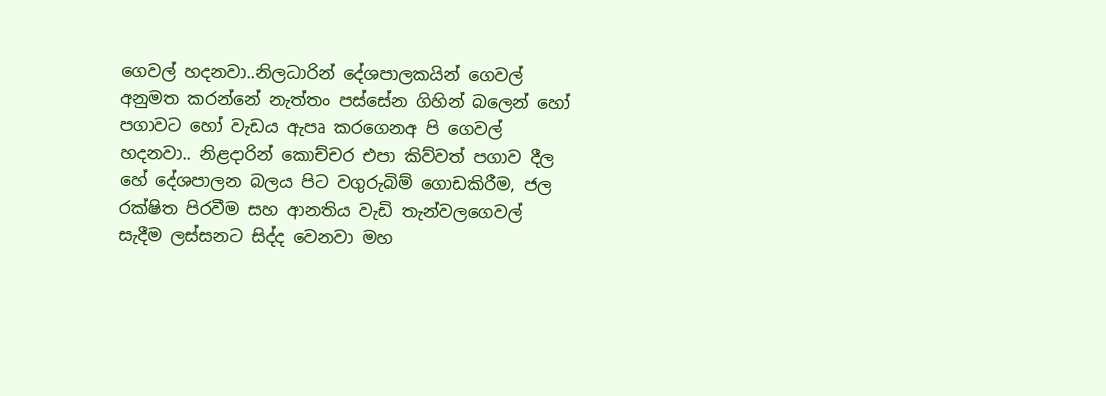ගෙවල් හදනවා..නිලධාරින් දේශපාලකයින් ගෙවල් අනුමත කරන්නේ නැත්තං පස්සේන ගිහින් බලෙන් හෝ පගාවට හෝ වැඩය ඇපෘ කරගෙනඅ පි ගෙවල් හදනවා.. නිළදාරින් කොච්චර එපා කිව්වත් පගාව දීල හේ දේශපාලන බලය පිට වගුරුබිම් ගොඩකිරීම, ජල රක්ෂිත පිරවීම සහ ආනතිය වැඩි තැන්වලගෙවල් සැදීම ලස්සනට සිද්ද වෙනවා මහ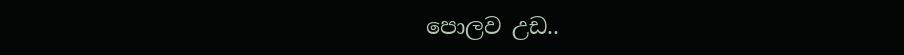පොලව උඩ..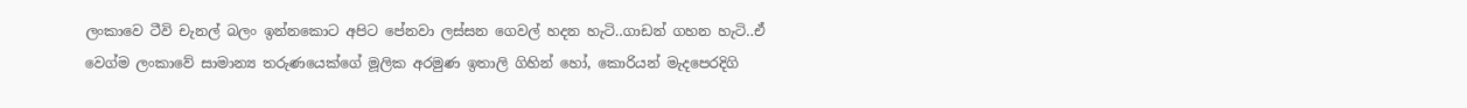ලංකාවෙ ටීවි චැනල් බලං ඉන්නකොට අපිට පේනවා ලස්සන ගෙවල් හදන හැටි..ගාඩන් ගහන හැටි..ඒ වෙග්ම ලංකාවේ සාමාන්‍ය තරුණයෙක්ගේ මූලික අරමුණ ඉතාලි ගිහින් හෝ, කොරියන් මැදපෙරදිගි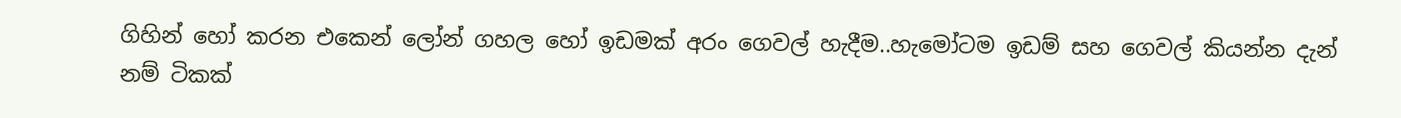ගිහින් හෝ කරන එකෙන් ලෝන් ගහල හෝ ඉඩමක් අරං ගෙවල් හැදීම..හැමෝටම ඉඩම් සහ ගෙවල් කියන්න දැන් නම් ටිකක්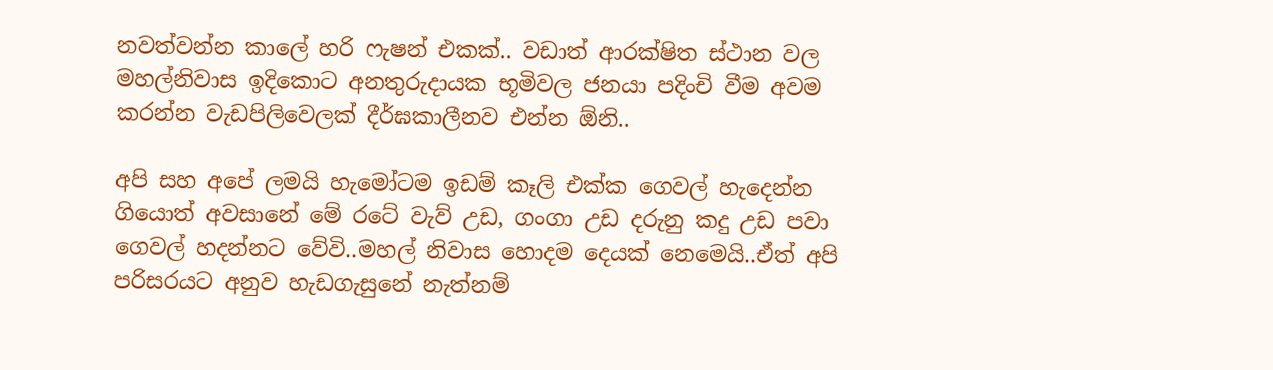නවත්වන්න කාලේ හරි ෆැෂන් එකක්.. වඩාත් ආරක්ෂිත ස්ථාන වල මහල්නිවාස ඉදිකොට අනතුරුදායක භූමිවල ජනයා පදිංචි වීම අවම කරන්න වැඩපිලිවෙලක් දීර්ඝකාලීනව එන්න ඕනි..

අපි සහ අපේ ලමයි හැමෝටම ඉඩම් කෑලි එක්ක ගෙවල් හැදෙන්න ගියොත් අවසානේ මේ රටේ වැව් උඩ, ගංගා උඩ දරුනු කදු උඩ පවා ගෙවල් හදන්නට වේවි..මහල් නිවාස හොදම දෙයක් නෙමෙයි..ඒත් අපි පරිසරයට අනුව හැඩගැසුනේ නැත්නම්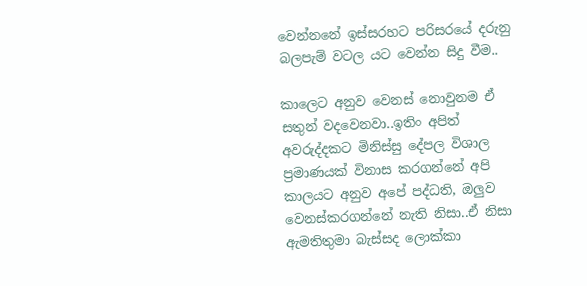වෙන්නනේ ඉස්සරහට පරිසරයේ දරුනු බලපැම් වටල යට වෙන්න සිදු වීම..

කාලෙට අනුව වෙනස් නොවුනම ඒ සතුන් වදවෙනවා..ඉතිං අපිත් අවරුද්දකට මිනිස්සු දේපල විශාල ප්‍රමාණයක් විනාස කරගන්නේ අපි කාලයට අනුව අපේ පද්ධති, ඔලුව වෙනස්කරගන්නේ නැති නිසා..ඒ නිසා ඇමතිතුමා බැස්සද ලොක්කා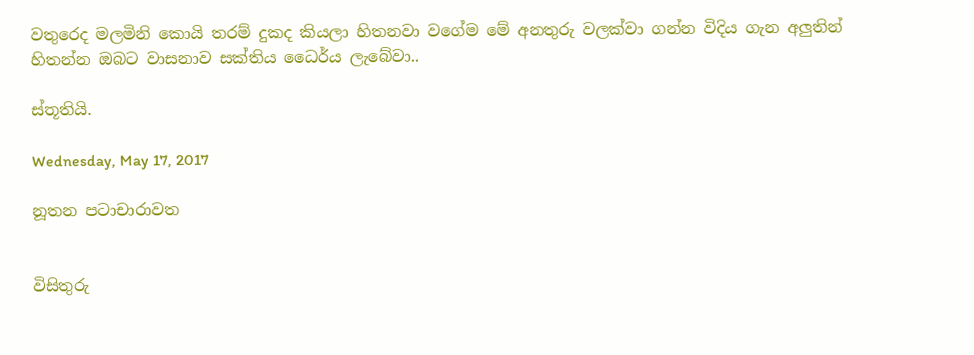වතුරෙද මලමිනි කොයි තරම් දුකද කියලා හිතනවා වගේම මේ අනතුරු වලක්වා ගන්න විදිය ගැන අලුතින් හිතන්න ඔබට වාසනාව සක්තිය ධෛර්ය ලැබේවා..

ස්තූතියි.

Wednesday, May 17, 2017

නූතන පටාචාරාවත


විසිතුරු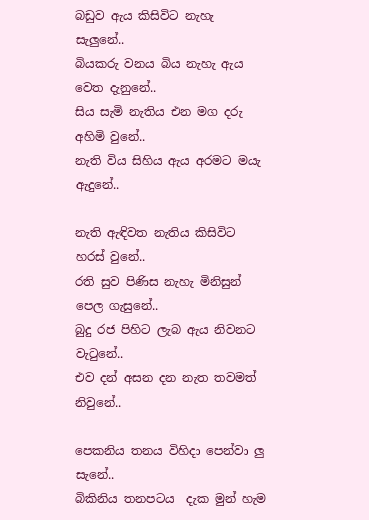බඩුව ඇය කිසිවිට නැහැ සැලුනේ..
බියකරු වනය බිය නැහැ ඇය වෙත දැනුනේ..
සිය සැමි නැතිය එන මග දරු අහිමි වුනේ..
නැති විය සිහිය ඇය අරමට මයැ ඇදුනේ..

නැති ඇඳිවත නැතිය කිසිවිට හරස් වුනේ..
රති සුව පිණිස නැහැ මිනිසුන් පෙල ගැසුනේ..
බුදු රජ පිහිට ලැබ ඇය නිවනට වැටුනේ..
එව දන් අසන දන නැත තවමත් නිවුනේ..

පෙකනිය තනය විහිදා පෙන්වා ලු සැනේ..
බිකිනිය තනපටය  දැක මුන් හැම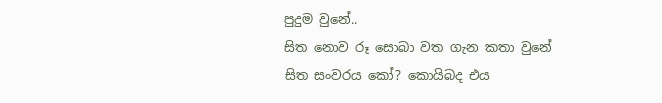පුදුම වුනේ..
සිත නොව රූ සොබා වත ගැන කතා වුනේ
සිත සංවරය කෝ? කොයිබද එය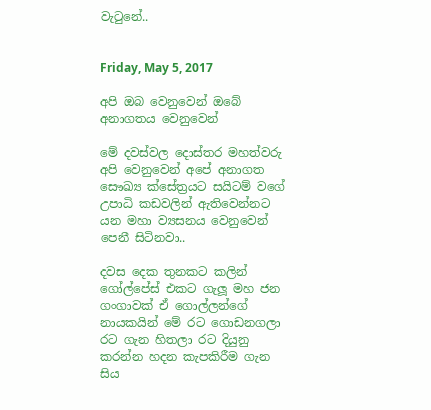වැටුනේ..


Friday, May 5, 2017

අපි ඔබ වෙනුවෙන් ඔබේ අනාගතය වෙනුවෙන්

මේ දවස්වල දොස්තර මහත්වරු අපි වෙනුවෙන් අපේ අනාගත සෞඛ්‍ය ක්සේත්‍රයට සයිටම් වගේ උපාධි කඩවලින් ඇතිවෙන්නට යන මහා ව්‍යසනය වෙනුවෙන් පෙනී සිටිනවා..

දවස දෙක තුනකට කලින් ගෝල්පේස් එකට ගැලූ මහ ජන ගංගාවක් ඒ ගොල්ලන්ගේ නායකයින් මේ රට ගොඩනගලා රට ගැන හිතලා රට දියුනු කරන්න හදන කැපකිරීම ගැන සිය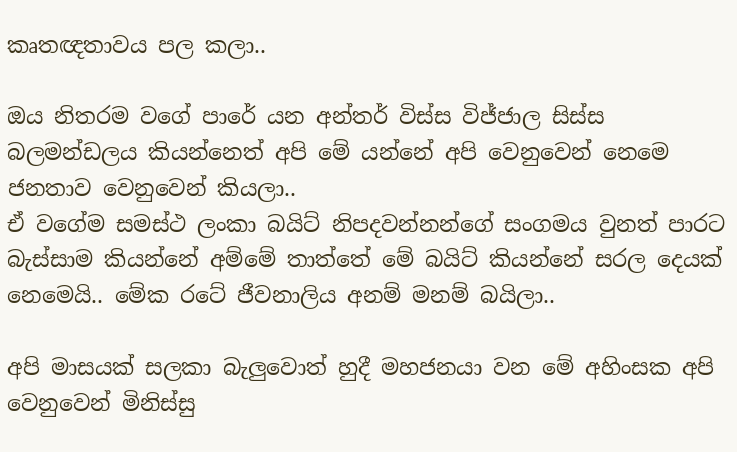කෘතඥතාවය පල කලා..

ඔය නිතරම වගේ පාරේ යන අන්තර් විස්ස විජ්ජාල සිස්ස බලමන්ඩලය කියන්නෙත් අපි මේ යන්නේ අපි වෙනුවෙන් නෙමෙ ජනතාව වෙනුවෙන් කියලා..
ඒ වගේම සමස්ථ ලංකා බයිට් නිපදවන්නන්ගේ සංගමය වුනත් පාරට බැස්සාම කියන්නේ අම්මේ තාත්තේ මේ බයිට් කියන්නේ සරල දෙයක් නෙමෙයි.. මේක රටේ ජීවනාලිය අනම් මනම් බයිලා..

අපි මාසයක් සලකා බැලුවොත් හුදී මහජනයා වන මේ අහිංසක අපි වෙනුවෙන් මිනිස්සු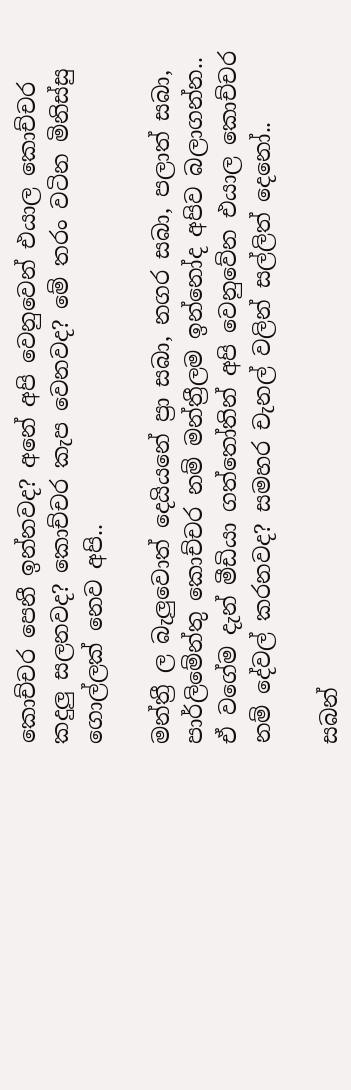කොච්චර පෙනී ඉන්නවද? අනේ අපි වෙනුවෙන් එයාල කොච්චර කදුලු සලනවද? කොච්චර කැප වෙනවද? මේ තරං වටින මිනිස්සු ගොල්ලක් නෙව අපි..

මන්ත්‍රී ල බැලුවොත් දෙයියනේ ප්‍රා සබා, නගර සබා, පලාත් සබා, පාර්ලිමේන්තු කොච්චර නම් මන්ත්‍රීලම ඉන්නෝද අපිව බලාගන්න.. ඒ වගේම දැන් මීඩියා ගත්තෝතින් අපි වෙනුවේන එයාල කොච්චර නම් දේවල් කරනවද? සමහර චැනල් වලින් සල්ලිත් දෙනෝ..

සබන්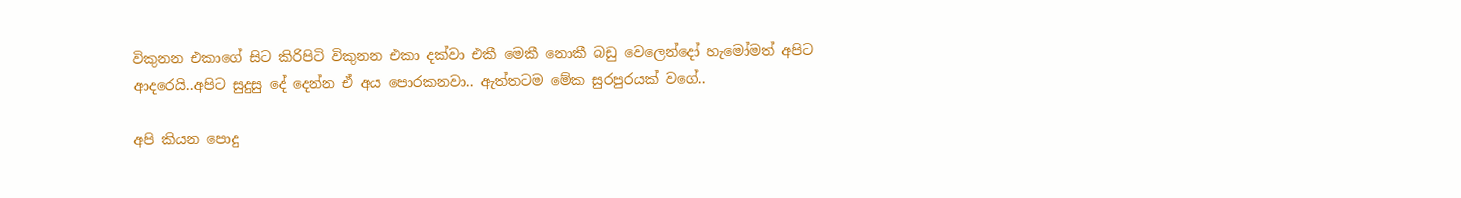විකුනන එකාගේ සිට කිරිපිටි විකුනන එකා දක්වා එකී මෙකී නොකී බඩු වෙලෙන්දෝ හැමෝමත් අපිට ආදරෙයි..අපිට සුදුසු දේ දෙන්න ඒ අය පොරකනවා.. ඇත්තටම මේක සුරපුරයක් වගේ..

අපි කියන පොදු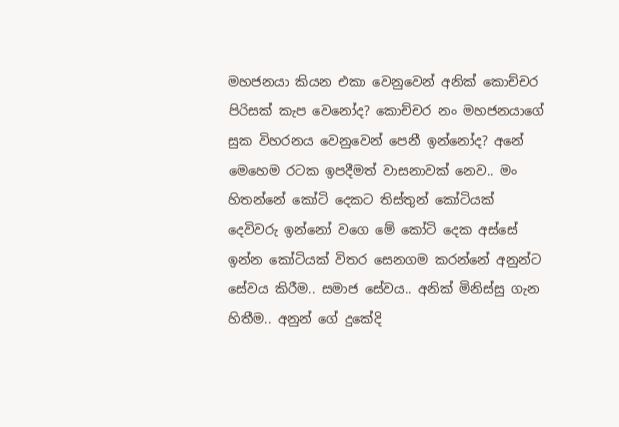මහජනයා කියන එකා වෙනුවෙන් අනික් කොච්චර පිරිසක් කැප වෙනෝද? කොච්චර නං මහජනයාගේ සුක විහරනය වෙනුවෙන් පෙනී ඉන්නෝද? අනේ මෙහෙම රටක ඉපදීමත් වාසනාවක් නෙව.. මං හිතන්නේ කෝටි දෙකට තිස්තුන් කෝටියක් දෙවිවරු ඉන්නෝ වගෙ මේ කෝටි දෙක අස්සේ ඉන්න කෝටියක් විතර සෙනගම කරන්නේ අනුන්ට සේවය කිරීම.. සමාජ සේවය.. අනික් මිනිස්සු ගැන හිතීම.. අනුන් ගේ දුකේදි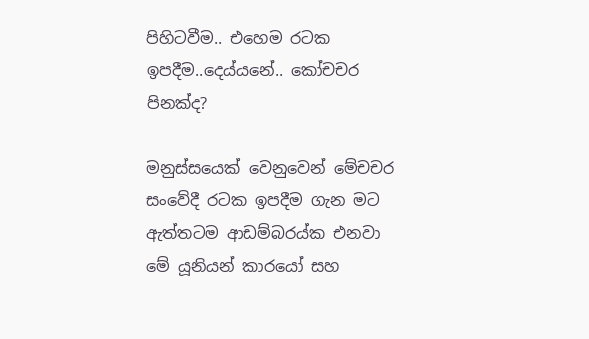පිහිටවීම.. එහෙම රටක ඉපදීම..දෙය්යනේ.. කෝචචර පිනක්ද?

මනුස්සයෙක් වෙනුවෙන් මේචචර සංවේදී රටක ඉපදීම ගැන මට ඇත්තටම ආඩම්බරය්ක එනවා මේ යූනියන් කාරයෝ සහ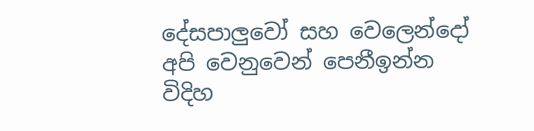දේසපාලුවෝ සහ වෙලෙන්දෝ අපි වෙනුවෙන් පෙනීඉන්න විදිහ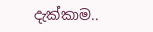දැක්කාම..